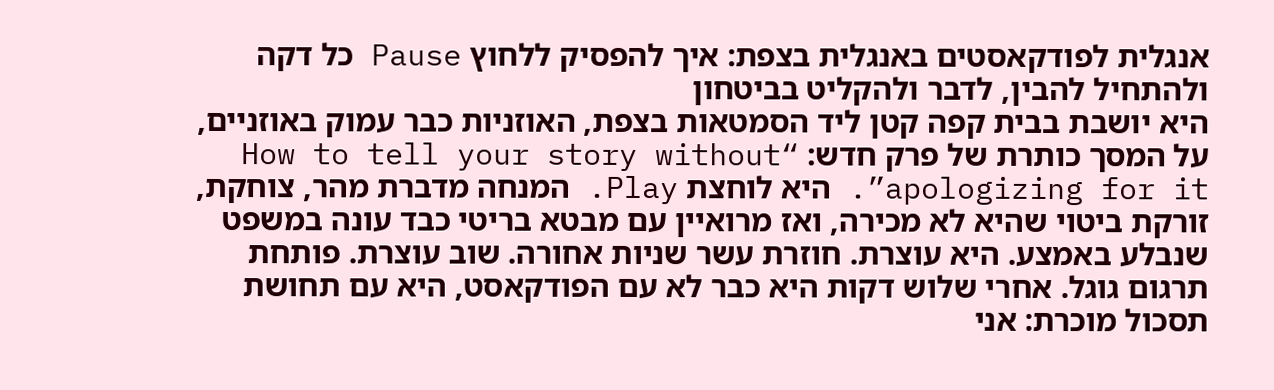אנגלית לפודקאסטים באנגלית בצפת: איך להפסיק ללחוץ Pause כל דקה ולהתחיל להבין, לדבר ולהקליט בביטחון
היא יושבת בבית קפה קטן ליד הסמטאות בצפת, האוזניות כבר עמוק באוזניים, על המסך כותרת של פרק חדש: “How to tell your story without apologizing for it”. היא לוחצת Play. המנחה מדברת מהר, צוחקת, זורקת ביטוי שהיא לא מכירה, ואז מרואיין עם מבטא בריטי כבד עונה במשפט שנבלע באמצע. היא עוצרת. חוזרת עשר שניות אחורה. שוב עוצרת. פותחת תרגום גוגל. אחרי שלוש דקות היא כבר לא עם הפודקאסט, היא עם תחושת תסכול מוכרת: אני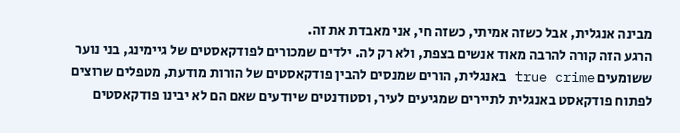מבינה אנגלית, אבל כשזה אמיתי, כשזה חי, אני מאבדת את זה.
הרגע הזה קורה להרבה מאוד אנשים בצפת, ולא רק לה. ילדים שמכורים לפודקאסטים של גיימינג, בני נוער ששומעים true crime באנגלית, הורים שמנסים להבין פודקאסטים של הורות מודעת, מטפלים שרוצים לפתוח פודקאסט באנגלית לתיירים שמגיעים לעיר, וסטודנטים שיודעים שאם הם לא יבינו פודקאסטים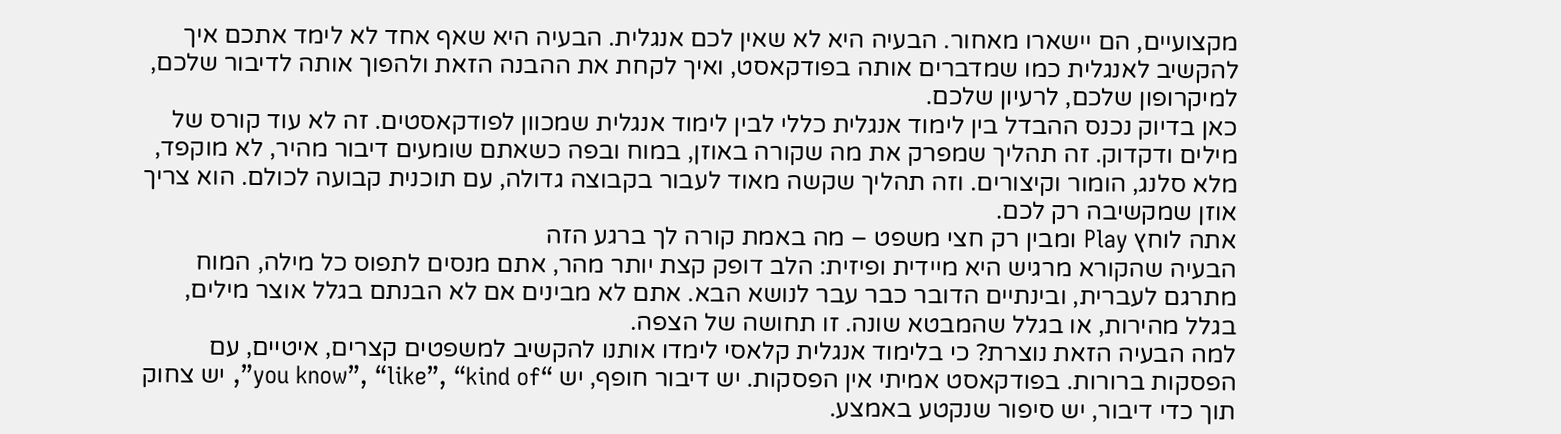מקצועיים, הם יישארו מאחור. הבעיה היא לא שאין לכם אנגלית. הבעיה היא שאף אחד לא לימד אתכם איך להקשיב לאנגלית כמו שמדברים אותה בפודקאסט, ואיך לקחת את ההבנה הזאת ולהפוך אותה לדיבור שלכם, למיקרופון שלכם, לרעיון שלכם.
כאן בדיוק נכנס ההבדל בין לימוד אנגלית כללי לבין לימוד אנגלית שמכוון לפודקאסטים. זה לא עוד קורס של מילים ודקדוק. זה תהליך שמפרק את מה שקורה באוזן, במוח ובפה כשאתם שומעים דיבור מהיר, לא מוקפד, מלא סלנג, הומור וקיצורים. וזה תהליך שקשה מאוד לעבור בקבוצה גדולה, עם תוכנית קבועה לכולם. הוא צריך אוזן שמקשיבה רק לכם.
אתה לוחץ Play ומבין רק חצי משפט – מה באמת קורה לך ברגע הזה
הבעיה שהקורא מרגיש היא מיידית ופיזית: הלב דופק קצת יותר מהר, אתם מנסים לתפוס כל מילה, המוח מתרגם לעברית, ובינתיים הדובר כבר עבר לנושא הבא. אתם לא מבינים אם לא הבנתם בגלל אוצר מילים, בגלל מהירות, או בגלל שהמבטא שונה. זו תחושה של הצפה.
למה הבעיה הזאת נוצרת? כי בלימוד אנגלית קלאסי לימדו אותנו להקשיב למשפטים קצרים, איטיים, עם הפסקות ברורות. בפודקאסט אמיתי אין הפסקות. יש דיבור חופף, יש “you know”, “like”, “kind of”, יש צחוק תוך כדי דיבור, יש סיפור שנקטע באמצע.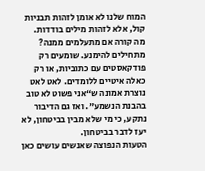המוח שלנו לא אומן לזהות תבניות קול, אלא לזהות מילים בודדות.
מה קורה אם מתעלמים ממנה? מתחילים להימנע. שומעים רק פודקאסטים עם כתוביות, או רק כאלה איטיים ללומדים. לאט לאט נוצרת אמונה ש“אני פשוט לא טוב בהבנת הנשמע”. ואז גם הדיבור נתקע, כי מי שלא מבין בביטחון, לא יעז לדבר בביטחון.
הטעות הנפוצה שאנשים עושים כאן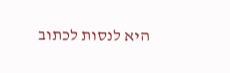היא לנסות לכתוב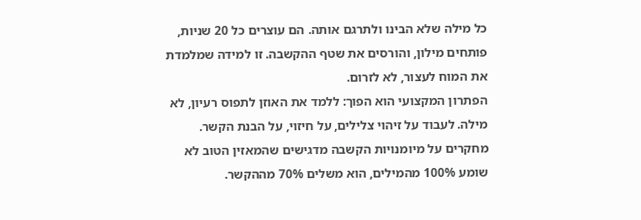כל מילה שלא הבינו ולתרגם אותה. הם עוצרים כל 20 שניות, פותחים מילון, והורסים את שטף ההקשבה. זו למידה שמלמדת את המוח לעצור, לא לזרום.
הפתרון המקצועי הוא הפוך: ללמד את האוזן לתפוס רעיון, לא מילה. לעבוד על זיהוי צלילים, על חיזוי, על הבנת הקשר. מחקרים על מיומנויות הקשבה מדגישים שהמאזין הטוב לא שומע 100% מהמילים, הוא משלים 70% מההקשר.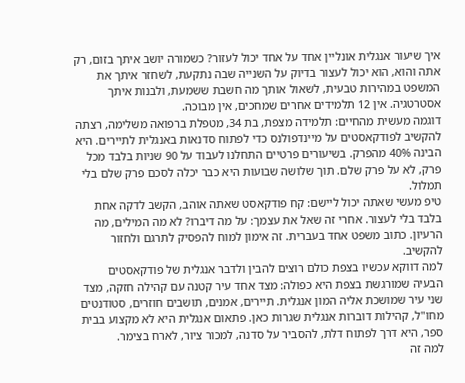איך שיעור אנגלית אונליין אחד על אחד יכול לעזור? כשמורה יושב איתך בזום, רק אתה והוא, הוא יכול לעצור בדיוק על השנייה שבה נתקעת, לשחזר איתך את המשפט במהירות טבעית, לשאול אותך מה חשבת ששמעת, ולבנות איתך אסטרטגיה. אין 12 תלמידים אחרים שמחכים, אין מבוכה.
דוגמה מעשית מהחיים: תלמידה מצפת, בת 34, מטפלת ברפואה משלימה, רצתה להקשיב לפודקאסטים על מיינדפולנס כדי לפתוח סדנאות באנגלית לתיירים. היא הבינה 40% מהפרק. בשיעורים פרטיים התחלנו לעבוד על 90 שניות בלבד מכל פרק, לא על פרק שלם. תוך שלושה שבועות היא כבר יכלה לסכם פרק שלם בלי תמלול.
טיפ מעשי שאתה יכול ליישם: קח פודקאסט שאתה אוהב, הקשב לדקה אחת בלבד בלי לעצור. אחרי זה שאל את עצמך: על מה דיברו? לא מה המילים, מה הרעיון. כתוב משפט אחד בעברית. זה אימון למוח להפסיק לתרגם ולחזור להקשיב.
למה דווקא עכשיו בצפת כולם רוצים להבין ולדבר אנגלית של פודקאסטים
הבעיה שמורגשת בצפת היא כפולה: מצד אחד עיר קטנה עם קהילה חזקה, מצד שני עיר שמושכת אליה המון אנגלית. תיירים, אמנים, תושבים חוזרים, סטודנטים מחו"ל, קהילות דוברות אנגלית שגרות כאן. פתאום אנגלית היא לא מקצוע בבית ספר, היא דרך לפתוח דלת, להסביר על סדנה, למכור ציור, לארח בצימר.
למה זה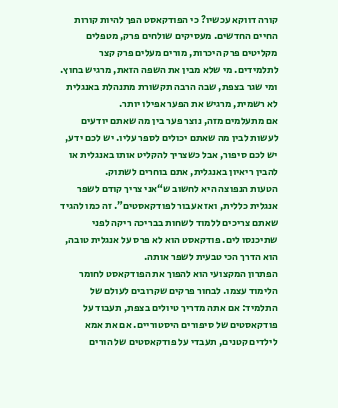קורה דווקא עכשיו? כי הפודקאסט הפך להיות קורות החיים החדשים. מעסיקים שולחים פרק, מטפלים מקליטים פרק היכרות, מורים מעלים פרק קצר לתלמידים. מי שלא מבין את השפה הזאת, מרגיש בחוץ. ומי שגר בצפת, שבה הרבה תקשורת מתנהלת באנגלית לא רשמית, מרגיש את הפער אפילו יותר.
אם מתעלמים מזה, נוצר פער בין מה שאתם יודעים לעשות לבין מה שאתם יכולים לספר עליו. יש לכם ידע, יש לכם סיפור, אבל כשצריך להקליט אותו באנגלית או להבין ריאיון באנגלית, אתם בוחרים לשתוק.
הטעות הנפוצה היא לחשוב ש“אני צריך קודם לשפר אנגלית כללית, ואז אעבור לפודקאסטים”. זה כמו להגיד שאתם צריכים ללמוד לשחות בבריכה ריקה לפני שתיכנסו לים. פודקאסט הוא לא פרס על אנגלית טובה, הוא הדרך הכי טבעית לשפר אותה.
הפתרון המקצועי הוא להפוך את הפודקאסט לחומר הלימוד עצמו. לבחור פרקים שקרובים לעולם של התלמיד: אם אתה מדריך טיולים בצפת, תעבוד על פודקאסטים של סיפורים היסטוריים. אם את אמא לילדים קטנים, תעבדי על פודקאסטים של הורים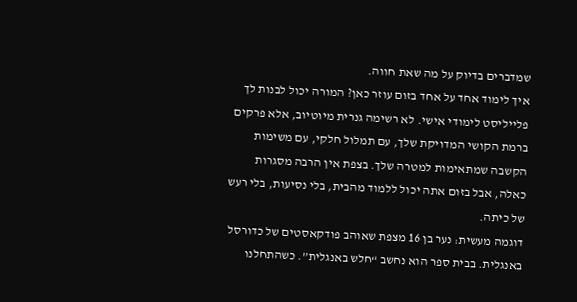שמדברים בדיוק על מה שאת חווה.
איך לימוד אחד על אחד בזום עוזר כאן? המורה יכול לבנות לך פלייליסט לימודי אישי. לא רשימה גנרית מיוטיוב, אלא פרקים ברמת הקושי המדויקת שלך, עם תמלול חלקי, עם משימות הקשבה שמתאימות למטרה שלך. בצפת אין הרבה מסגרות כאלה, אבל בזום אתה יכול ללמוד מהבית, בלי נסיעות, בלי רעש של כיתה.
דוגמה מעשית: נער בן 16 מצפת שאוהב פודקאסטים של כדורסל באנגלית. בבית ספר הוא נחשב “חלש באנגלית”. כשהתחלנו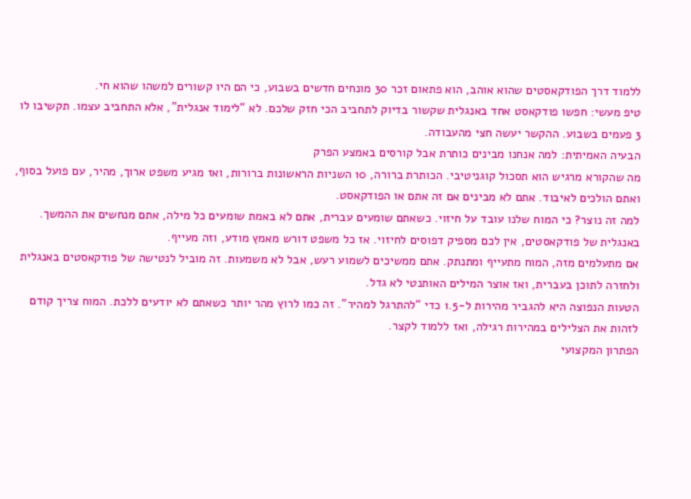ללמוד דרך הפודקאסטים שהוא אוהב, הוא פתאום זכר 30 מונחים חדשים בשבוע, כי הם היו קשורים למשהו שהוא חי.
טיפ מעשי: חפשו פודקאסט אחד באנגלית שקשור בדיוק לתחביב הכי חזק שלכם. לא “לימוד אנגלית”, אלא התחביב עצמו. תקשיבו לו 3 פעמים בשבוע. ההקשר יעשה חצי מהעבודה.
הבעיה האמיתית: למה אנחנו מבינים כותרת אבל קורסים באמצע הפרק
מה שהקורא מרגיש הוא תסכול קוגניטיבי. הכותרת ברורה, 10 השניות הראשונות ברורות, ואז מגיע משפט ארוך, מהיר, עם פועל בסוף, ואתם הולכים לאיבוד. אתם לא מבינים אם זה אתם או הפודקאסט.
למה זה נוצר? כי המוח שלנו עובד על חיזוי. כשאתם שומעים עברית, אתם לא באמת שומעים כל מילה, אתם מנחשים את ההמשך. באנגלית של פודקאסטים, אין לכם מספיק דפוסים לחיזוי. אז כל משפט דורש מאמץ מודע, וזה מעייף.
אם מתעלמים מזה, המוח מתעייף ומתנתק. אתם ממשיכים לשמוע רעש, אבל לא משמעות. זה מוביל לנטישה של פודקאסטים באנגלית ולחזרה לתוכן בעברית, ואז אוצר המילים האותנטי לא גדל.
הטעות הנפוצה היא להגביר מהירות ל-1.5 כדי “להתרגל למהיר”. זה כמו לרוץ מהר יותר כשאתם לא יודעים ללכת. המוח צריך קודם לזהות את הצלילים במהירות רגילה, ואז ללמוד לקצר.
הפתרון המקצועי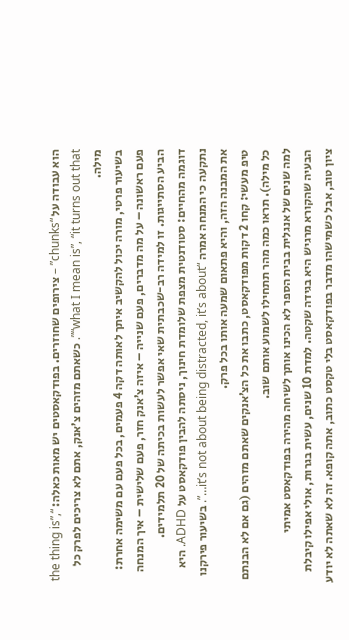הוא עבודה על “chunks” – צירופים שחוזרים. בפודקאסטים יש מאות כאלה: “the thing is”, “what I mean is”, “it turns out that”. כשאתם מזהים צ’אנק, אתם לא צריכים לפרק כל מילה.
בשיעור פרטי, מורה יכול להקשיב איתך לאותה דקה 4 פעמים, בכל פעם עם משימה אחרת: פעם ראשונה – על מה מדברים, פעם שנייה – איזה צ’אנק חזר, פעם שלישית – איך המנחה הביע הסתייגות. זו למידה רב-שכבתית שאי אפשר לעשות בכיתה של 20 תלמידים.
דוגמה מהחיים: סטודנטית מצפת שלומדת חינוך, ניסתה להבין פודקאסט על ADHD. היא נתקעה כי המנחה אמרה “it’s not about being distracted, it’s about…”. בשיעור פירקנו את המבנה הזה, והיא פתאום שמעה אותו בכל פרק.
טיפ מעשי: קחו 2 דקות מפודקאסט, כתבו את כל הצ’אנקים שאתם מזהים (גם אם לא הבנתם כל מילה). תראו כמה מהר תתחילו לשמוע אותם שוב.
למה שנים של אנגלית בבית הספר לא הכינו אותך לשיחה מהירה בפודקאסט אמיתי
הבעיה שהקורא מרגיש היא בגידה שקטה. למדת 10 שנים, עשית בגרות, אולי אפילו קיבלת ציון טוב, אבל כשמישהו מדבר בפודקאסט בלי טקסט כתוב, אתה קופא. זה לא שאתה לא יודע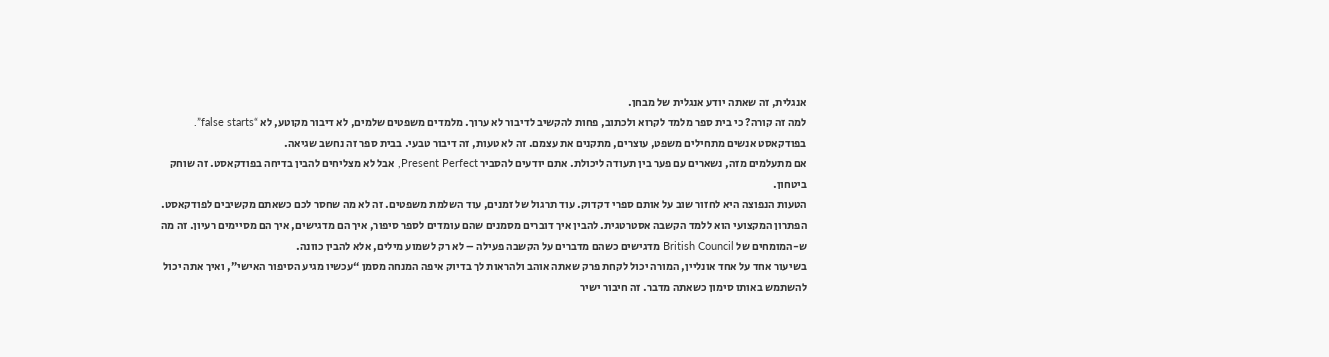אנגלית, זה שאתה יודע אנגלית של מבחן.
למה זה קורה? כי בית ספר מלמד לקרוא ולכתוב, פחות להקשיב לדיבור לא ערוך. מלמדים משפטים שלמים, לא דיבור מקוטע, לא “false starts”. בפודקאסט אנשים מתחילים משפט, עוצרים, מתקנים את עצמם. זה לא טעות, זה דיבור טבעי. בבית ספר זה נחשב שגיאה.
אם מתעלמים מזה, נשארים עם פער בין תעודה ליכולת. אתם יודעים להסביר Present Perfect, אבל לא מצליחים להבין בדיחה בפודקאסט. זה שוחק ביטחון.
הטעות הנפוצה היא לחזור שוב על אותם ספרי דקדוק. עוד תרגול של זמנים, עוד השלמת משפטים. זה לא מה שחסר לכם כשאתם מקשיבים לפודקאסט.
הפתרון המקצועי הוא ללמד הקשבה אסטרטגית. להבין איך דוברים מסמנים שהם עומדים לספר סיפור, איך הם מדגישים, איך הם מסיימים רעיון. זה מה ש-המומחים של British Council מדגישים כשהם מדברים על הקשבה פעילה – לא רק לשמוע מילים, אלא להבין כוונה.
בשיעור אחד על אחד אונליין, המורה יכול לקחת פרק שאתה אוהב ולהראות לך בדיוק איפה המנחה מסמן “עכשיו מגיע הסיפור האישי”, ואיך אתה יכול להשתמש באותו סימון כשאתה מדבר. זה חיבור ישיר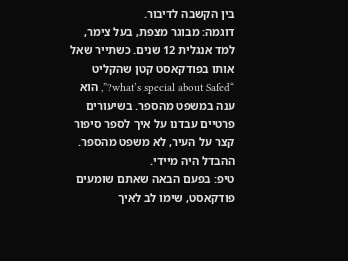בין הקשבה לדיבור.
דוגמה: מבוגר מצפת, בעל צימר, למד אנגלית 12 שנים. כשתייר שאל אותו בפודקאסט קטן שהקליט “what’s special about Safed?”, הוא ענה במשפט מהספר. בשיעורים פרטיים עבדנו על איך לספר סיפור קצר על העיר, לא משפט מהספר. ההבדל היה מיידי.
טיפ: בפעם הבאה שאתם שומעים פודקאסט, שימו לב לאיך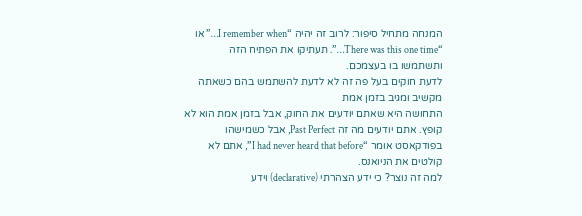המנחה מתחיל סיפור: לרוב זה יהיה “I remember when…” או “There was this one time…”. תעתיקו את הפתיח הזה ותשתמשו בו בעצמכם.
לדעת חוקים בעל פה זה לא לדעת להשתמש בהם כשאתה מקשיב ומגיב בזמן אמת
התחושה היא שאתם יודעים את החוק, אבל בזמן אמת הוא לא קופץ. אתם יודעים מה זה Past Perfect, אבל כשמישהו בפודקאסט אומר “I had never heard that before”, אתם לא קולטים את הניואנס.
למה זה נוצר? כי ידע הצהרתי (declarative) וידע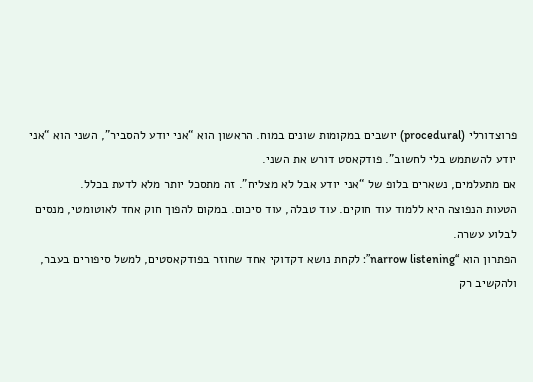פרוצדורלי (procedural) יושבים במקומות שונים במוח. הראשון הוא “אני יודע להסביר”, השני הוא “אני יודע להשתמש בלי לחשוב”. פודקאסט דורש את השני.
אם מתעלמים, נשארים בלופ של “אני יודע אבל לא מצליח”. זה מתסכל יותר מלא לדעת בכלל.
הטעות הנפוצה היא ללמוד עוד חוקים. עוד טבלה, עוד סיכום. במקום להפוך חוק אחד לאוטומטי, מנסים לבלוע עשרה.
הפתרון הוא “narrow listening”: לקחת נושא דקדוקי אחד שחוזר בפודקאסטים, למשל סיפורים בעבר, ולהקשיב רק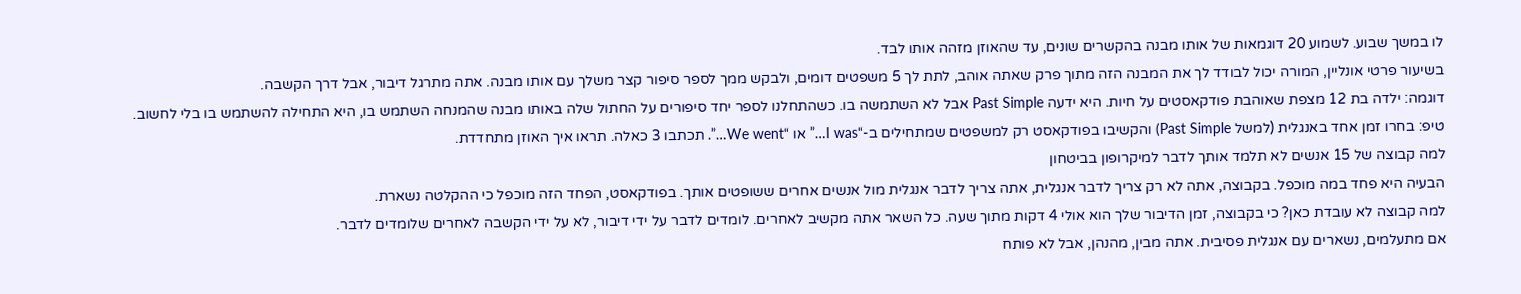לו במשך שבוע. לשמוע 20 דוגמאות של אותו מבנה בהקשרים שונים, עד שהאוזן מזהה אותו לבד.
בשיעור פרטי אונליין, המורה יכול לבודד לך את המבנה הזה מתוך פרק שאתה אוהב, לתת לך 5 משפטים דומים, ולבקש ממך לספר סיפור קצר משלך עם אותו מבנה. אתה מתרגל דיבור, אבל דרך הקשבה.
דוגמה: ילדה בת 12 מצפת שאוהבת פודקאסטים על חיות. היא ידעה Past Simple אבל לא השתמשה בו. כשהתחלנו לספר יחד סיפורים על החתול שלה באותו מבנה שהמנחה השתמש בו, היא התחילה להשתמש בו בלי לחשוב.
טיפ: בחרו זמן אחד באנגלית (למשל Past Simple) והקשיבו בפודקאסט רק למשפטים שמתחילים ב-“I was…” או “We went…”. תכתבו 3 כאלה. תראו איך האוזן מתחדדת.
למה קבוצה של 15 אנשים לא תלמד אותך לדבר למיקרופון בביטחון
הבעיה היא פחד במה מוכפל. בקבוצה, אתה לא רק צריך לדבר אנגלית, אתה צריך לדבר אנגלית מול אנשים אחרים ששופטים אותך. בפודקאסט, הפחד הזה מוכפל כי ההקלטה נשארת.
למה קבוצה לא עובדת כאן? כי בקבוצה, זמן הדיבור שלך הוא אולי 4 דקות מתוך שעה. כל השאר אתה מקשיב לאחרים. לומדים לדבר על ידי דיבור, לא על ידי הקשבה לאחרים שלומדים לדבר.
אם מתעלמים, נשארים עם אנגלית פסיבית. אתה מבין, מהנהן, אבל לא פותח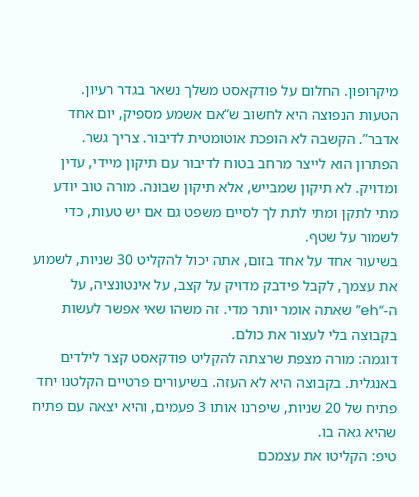מיקרופון. החלום על פודקאסט משלך נשאר בגדר רעיון.
הטעות הנפוצה היא לחשוב ש“אם אשמע מספיק, יום אחד אדבר”. הקשבה לא הופכת אוטומטית לדיבור. צריך גשר.
הפתרון הוא לייצר מרחב בטוח לדיבור עם תיקון מיידי, עדין ומדויק. לא תיקון שמבייש, אלא תיקון שבונה. מורה טוב יודע מתי לתקן ומתי לתת לך לסיים משפט גם אם יש טעות, כדי לשמור על שטף.
בשיעור אחד על אחד בזום, אתה יכול להקליט 30 שניות, לשמוע את עצמך, לקבל פידבק מדויק על קצב, על אינטונציה, על ה-“eh” שאתה אומר יותר מדי. זה משהו שאי אפשר לעשות בקבוצה בלי לעצור את כולם.
דוגמה: מורה מצפת שרצתה להקליט פודקאסט קצר לילדים באנגלית. בקבוצה היא לא העזה. בשיעורים פרטיים הקלטנו יחד פתיח של 20 שניות, שיפרנו אותו 3 פעמים, והיא יצאה עם פתיח שהיא גאה בו.
טיפ: הקליטו את עצמכם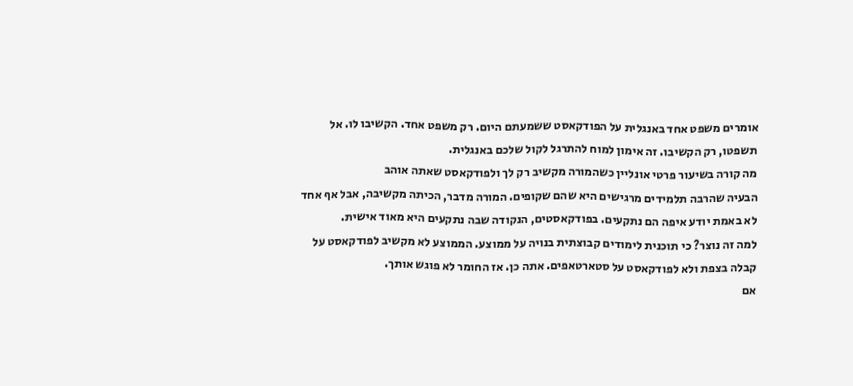אומרים משפט אחד באנגלית על הפודקאסט ששמעתם היום. רק משפט אחד. הקשיבו לו. אל תשפטו, רק הקשיבו. זה אימון למוח להתרגל לקול שלכם באנגלית.
מה קורה בשיעור פרטי אונליין כשהמורה מקשיב רק לך ולפודקאסט שאתה אוהב
הבעיה שהרבה תלמידים מרגישים היא שהם שקופים. המורה מדבר, הכיתה מקשיבה, אבל אף אחד לא באמת יודע איפה הם נתקעים. בפודקאסטים, הנקודה שבה נתקעים היא מאוד אישית.
למה זה נוצר? כי תוכנית לימודים קבוצתית בנויה על ממוצע. הממוצע לא מקשיב לפודקאסט על קבלה בצפת ולא לפודקאסט על סטארטאפים. אתה כן. אז החומר לא פוגש אותך.
אם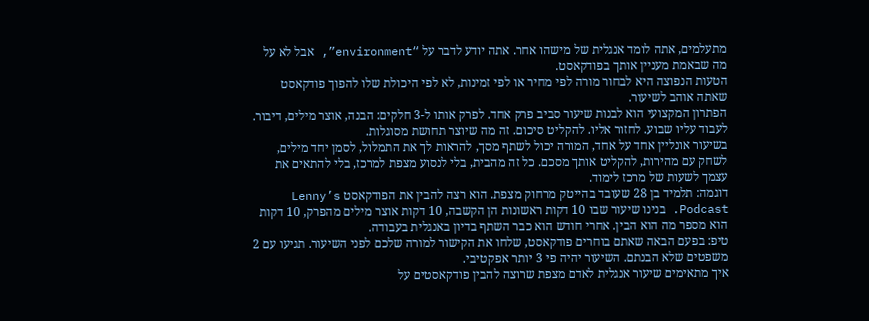מתעלמים, אתה לומד אנגלית של מישהו אחר. אתה יודע לדבר על “environment”, אבל לא על מה שבאמת מעניין אותך בפודקאסט.
הטעות הנפוצה היא לבחור מורה לפי מחיר או לפי זמינות, לא לפי היכולת שלו להפוך פודקאסט שאתה אוהב לשיעור.
הפתרון המקצועי הוא לבנות שיעור סביב פרק אחד. לפרק אותו ל-3 חלקים: הבנה, אוצר מילים, דיבור. לעבוד עליו שבוע. לחזור אליו. להקליט סיכום. זה מה שיוצר תחושת מסוגלות.
בשיעור אונליין אחד על אחד, המורה יכול לשתף מסך, להראות לך את התמלול, לסמן יחד מילים, לשחק עם מהירות, להקליט אותך מסכם. כל זה מהבית, בלי לנסוע מצפת למרכז, בלי להתאים את עצמך לשעות של מרכז לימוד.
דוגמה: תלמיד בן 28 שעובד בהייטק מרחוק מצפת. הוא רצה להבין את הפודקאסט Lenny’s Podcast. בנינו שיעור שבו 10 דקות ראשונות הן הקשבה, 10 דקות אוצר מילים מהפרק, 10 דקות הוא מספר מה הוא הבין. אחרי חודש הוא כבר השתף בדיון באנגלית בעבודה.
טיפ: בפעם הבאה שאתם בוחרים פודקאסט, שלחו את הקישור למורה שלכם לפני השיעור. תגיעו עם 2 משפטים שלא הבנתם. השיעור יהיה פי 3 יותר אפקטיבי.
איך מתאימים שיעור אנגלית לאדם מצפת שרוצה להבין פודקאסטים על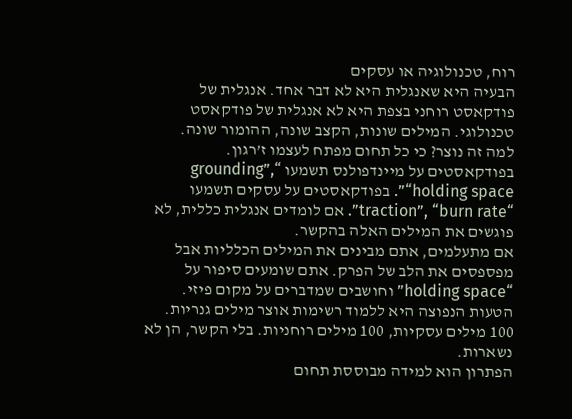רוח, טכנולוגיה או עסקים
הבעיה היא שאנגלית היא לא דבר אחד. אנגלית של פודקאסט רוחני בצפת היא לא אנגלית של פודקאסט טכנולוגי. המילים שונות, הקצב שונה, ההומור שונה.
למה זה נוצר? כי כל תחום מפתח לעצמו ז’רגון. בפודקאסטים על מיינדפולנס תשמעו “grounding”, “holding space”. בפודקאסטים על עסקים תשמעו “traction”, “burn rate”. אם לומדים אנגלית כללית, לא פוגשים את המילים האלה בהקשר.
אם מתעלמים, אתם מבינים את המילים הכלליות אבל מפספסים את הלב של הפרק. אתם שומעים סיפור על “holding space” וחושבים שמדברים על מקום פיזי.
הטעות הנפוצה היא ללמוד רשימות אוצר מילים גנריות. 100 מילים עסקיות, 100 מילים רוחניות. בלי הקשר, הן לא נשארות.
הפתרון הוא למידה מבוססת תחום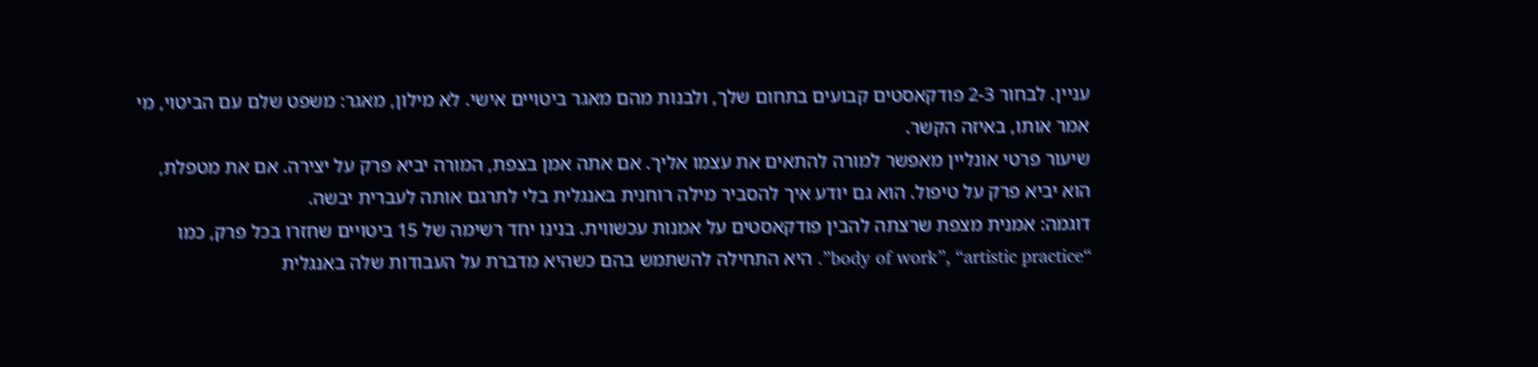עניין. לבחור 2-3 פודקאסטים קבועים בתחום שלך, ולבנות מהם מאגר ביטויים אישי. לא מילון, מאגר: משפט שלם עם הביטוי, מי אמר אותו, באיזה הקשר.
שיעור פרטי אונליין מאפשר למורה להתאים את עצמו אליך. אם אתה אמן בצפת, המורה יביא פרק על יצירה. אם את מטפלת, הוא יביא פרק על טיפול. הוא גם יודע איך להסביר מילה רוחנית באנגלית בלי לתרגם אותה לעברית יבשה.
דוגמה: אמנית מצפת שרצתה להבין פודקאסטים על אמנות עכשווית. בנינו יחד רשימה של 15 ביטויים שחזרו בכל פרק, כמו “body of work”, “artistic practice”. היא התחילה להשתמש בהם כשהיא מדברת על העבודות שלה באנגלית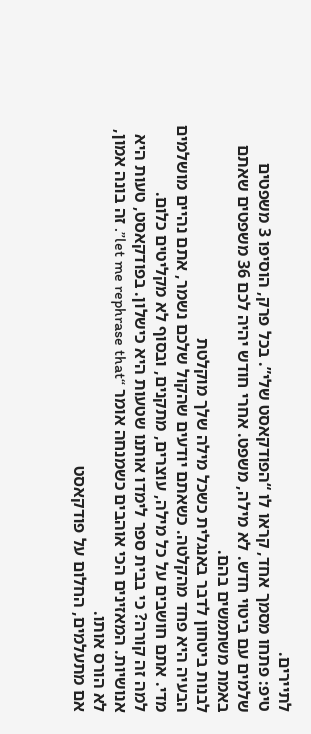לתיירים.
טיפ: פתחו מסמך אחד, קראו לו “הפודקאסט שלי”. בכל פרק, הוסיפו 3 משפטים שלמים עם ביטוי חדש. לא מילה, משפט. אחרי חודש יהיה לכם 36 משפטים שאתם באמת משתמשים בהם.
לבנות ביטחון לדבר באנגלית כשכל מילה שלך מוקלטת
הבעיה היא פחד מהקלטה. כשאתם יודעים שהקול שלכם נשמר, אתם נהיים מושלמים מדי. אתם חושבים על כל מילה, עוצרים, מתקנים, ובסוף לא מקליטים כלום.
למה זה קורה? כי בבית ספר לימדו אותנו שטעות היא כישלון. בפודקאסט, טעות היא אנושיות. המאזינים הכי אוהבים כשמנחה אומר “let me rephrase that”. זה בונה אמון, לא הורס אותו.
אם מתעלמים, החלום על פודקאסט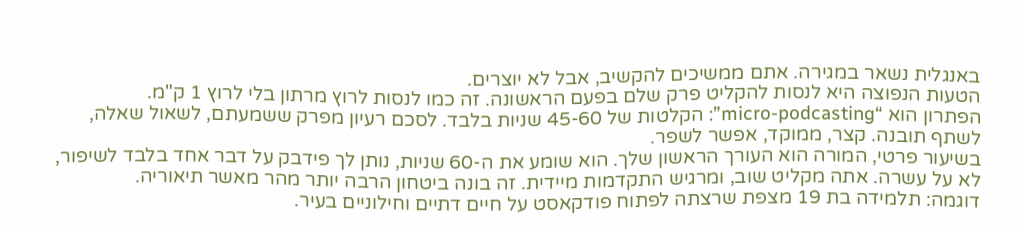באנגלית נשאר במגירה. אתם ממשיכים להקשיב, אבל לא יוצרים.
הטעות הנפוצה היא לנסות להקליט פרק שלם בפעם הראשונה. זה כמו לנסות לרוץ מרתון בלי לרוץ 1 ק"מ.
הפתרון הוא “micro-podcasting”: הקלטות של 45-60 שניות בלבד. לסכם רעיון מפרק ששמעתם, לשאול שאלה, לשתף תובנה. קצר, ממוקד, אפשר לשפר.
בשיעור פרטי, המורה הוא העורך הראשון שלך. הוא שומע את ה-60 שניות, נותן לך פידבק על דבר אחד בלבד לשיפור, לא על עשרה. אתה מקליט שוב, ומרגיש התקדמות מיידית. זה בונה ביטחון הרבה יותר מהר מאשר תיאוריה.
דוגמה: תלמידה בת 19 מצפת שרצתה לפתוח פודקאסט על חיים דתיים וחילוניים בעיר.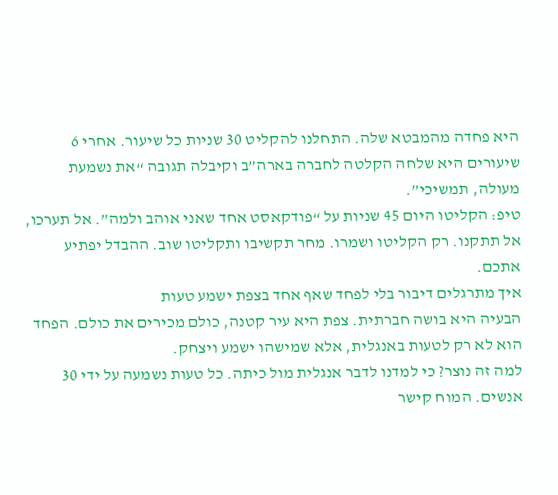היא פחדה מהמבטא שלה. התחלנו להקליט 30 שניות כל שיעור. אחרי 6 שיעורים היא שלחה הקלטה לחברה בארה”ב וקיבלה תגובה “את נשמעת מעולה, תמשיכי”.
טיפ: הקליטו היום 45 שניות על “פודקאסט אחד שאני אוהב ולמה”. אל תערכו, אל תתקנו. רק הקליטו ושמרו. מחר תקשיבו ותקליטו שוב. ההבדל יפתיע אתכם.
איך מתרגלים דיבור בלי לפחד שאף אחד בצפת ישמע טעות
הבעיה היא בושה חברתית. צפת היא עיר קטנה, כולם מכירים את כולם. הפחד הוא לא רק לטעות באנגלית, אלא שמישהו ישמע ויצחק.
למה זה נוצר? כי למדנו לדבר אנגלית מול כיתה. כל טעות נשמעה על ידי 30 אנשים. המוח קישר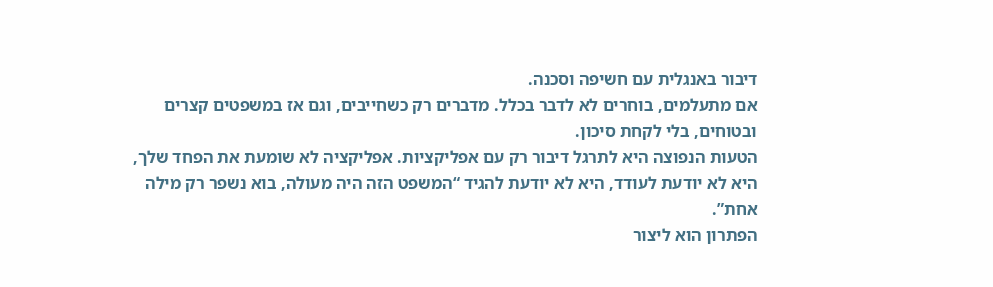דיבור באנגלית עם חשיפה וסכנה.
אם מתעלמים, בוחרים לא לדבר בכלל. מדברים רק כשחייבים, וגם אז במשפטים קצרים ובטוחים, בלי לקחת סיכון.
הטעות הנפוצה היא לתרגל דיבור רק עם אפליקציות. אפליקציה לא שומעת את הפחד שלך, היא לא יודעת לעודד, היא לא יודעת להגיד “המשפט הזה היה מעולה, בוא נשפר רק מילה אחת”.
הפתרון הוא ליצור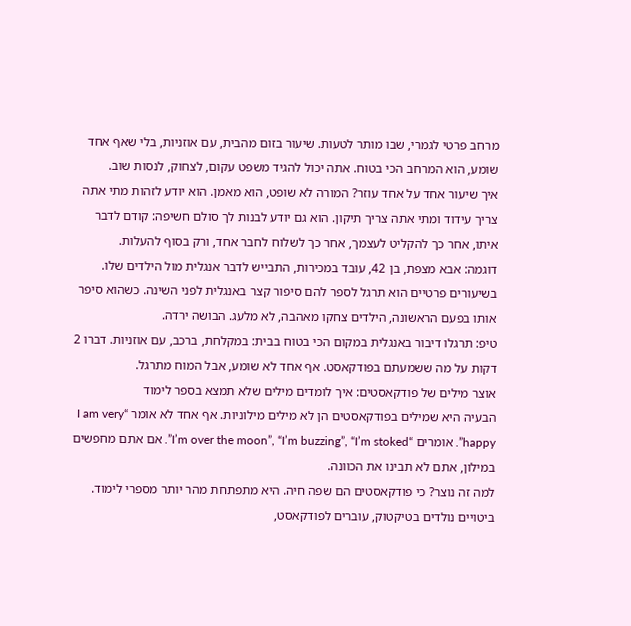מרחב פרטי לגמרי, שבו מותר לטעות. שיעור בזום מהבית, עם אוזניות, בלי שאף אחד שומע, הוא המרחב הכי בטוח. אתה יכול להגיד משפט עקום, לצחוק, לנסות שוב.
איך שיעור אחד על אחד עוזר? המורה לא שופט, הוא מאמן. הוא יודע לזהות מתי אתה צריך עידוד ומתי אתה צריך תיקון. הוא גם יודע לבנות לך סולם חשיפה: קודם לדבר איתו, אחר כך להקליט לעצמך, אחר כך לשלוח לחבר אחד, ורק בסוף להעלות.
דוגמה: אבא מצפת, בן 42, עובד במכירות, התבייש לדבר אנגלית מול הילדים שלו. בשיעורים פרטיים הוא תרגל לספר להם סיפור קצר באנגלית לפני השינה. כשהוא סיפר אותו בפעם הראשונה, הילדים צחקו מאהבה, לא מלעג. הבושה ירדה.
טיפ: תרגלו דיבור באנגלית במקום הכי בטוח בבית: במקלחת, ברכב, עם אוזניות. דברו 2 דקות על מה ששמעתם בפודקאסט. אף אחד לא שומע, אבל המוח מתרגל.
אוצר מילים של פודקאסטים: איך לומדים מילים שלא תמצא בספר לימוד
הבעיה היא שמילים בפודקאסטים הן לא מילים מילוניות. אף אחד לא אומר “I am very happy”. אומרים “I’m over the moon”, “I’m buzzing”, “I’m stoked”. אם אתם מחפשים במילון, אתם לא תבינו את הכוונה.
למה זה נוצר? כי פודקאסטים הם שפה חיה. היא מתפתחת מהר יותר מספרי לימוד. ביטויים נולדים בטיקטוק, עוברים לפודקאסט,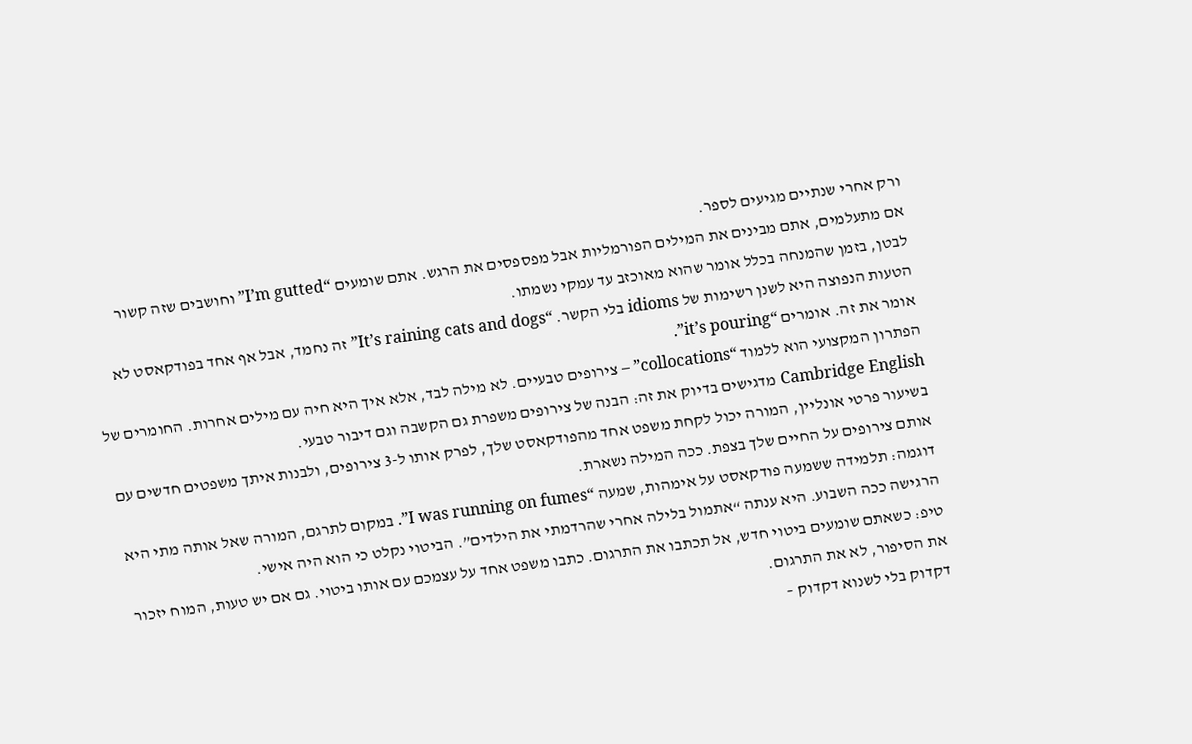ורק אחרי שנתיים מגיעים לספר.
אם מתעלמים, אתם מבינים את המילים הפורמליות אבל מפספסים את הרגש. אתם שומעים “I’m gutted” וחושבים שזה קשור לבטן, בזמן שהמנחה בכלל אומר שהוא מאוכזב עד עמקי נשמתו.
הטעות הנפוצה היא לשנן רשימות של idioms בלי הקשר. “It’s raining cats and dogs” זה נחמד, אבל אף אחד בפודקאסט לא אומר את זה. אומרים “it’s pouring”.
הפתרון המקצועי הוא ללמוד “collocations” – צירופים טבעיים. לא מילה לבד, אלא איך היא חיה עם מילים אחרות. החומרים של Cambridge English מדגישים בדיוק את זה: הבנה של צירופים משפרת גם הקשבה וגם דיבור טבעי.
בשיעור פרטי אונליין, המורה יכול לקחת משפט אחד מהפודקאסט שלך, לפרק אותו ל-3 צירופים, ולבנות איתך משפטים חדשים עם אותם צירופים על החיים שלך בצפת. ככה המילה נשארת.
דוגמה: תלמידה ששמעה פודקאסט על אימהות, שמעה “I was running on fumes”. במקום לתרגם, המורה שאל אותה מתי היא הרגישה ככה השבוע. היא ענתה “אתמול בלילה אחרי שהרדמתי את הילדים”. הביטוי נקלט כי הוא היה אישי.
טיפ: כשאתם שומעים ביטוי חדש, אל תכתבו את התרגום. כתבו משפט אחד על עצמכם עם אותו ביטוי. גם אם יש טעות, המוח יזכור את הסיפור, לא את התרגום.
דקדוק בלי לשנוא דקדוק –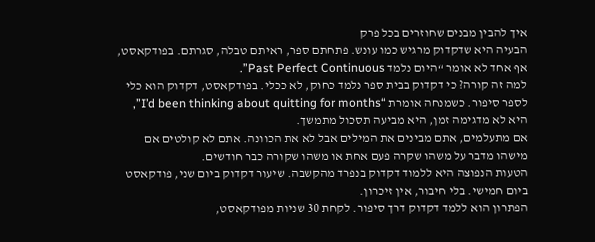איך להבין מבנים שחוזרים בכל פרק
הבעיה היא שדקדוק מרגיש כמו עונש. פתחתם ספר, ראיתם טבלה, סגרתם. בפודקאסט, אף אחד לא אומר “היום נלמד Past Perfect Continuous”.
למה זה קורה? כי דקדוק בבית ספר נלמד כחוק, לא ככלי. בפודקאסט, דקדוק הוא כלי לספר סיפור. כשמנחה אומרת “I’d been thinking about quitting for months”, היא לא מדגימה זמן, היא מביעה תסכול מתמשך.
אם מתעלמים, אתם מבינים את המילים אבל לא את הכוונה. אתם לא קולטים אם מישהו מדבר על משהו שקרה פעם אחת או משהו שקורה כבר חודשים.
הטעות הנפוצה היא ללמוד דקדוק בנפרד מהקשבה. שיעור דקדוק ביום שני, פודקאסט ביום חמישי. בלי חיבור, אין זיכרון.
הפתרון הוא ללמד דקדוק דרך סיפור. לקחת 30 שניות מפודקאסט,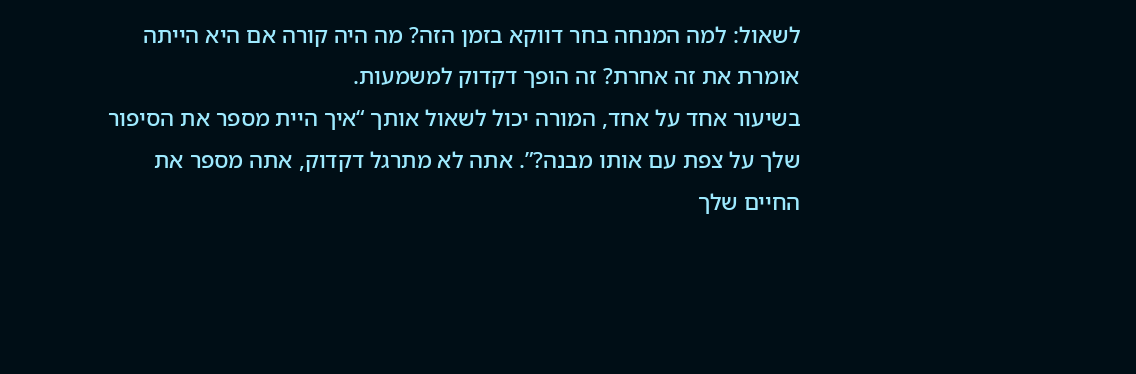לשאול: למה המנחה בחר דווקא בזמן הזה? מה היה קורה אם היא הייתה אומרת את זה אחרת? זה הופך דקדוק למשמעות.
בשיעור אחד על אחד, המורה יכול לשאול אותך “איך היית מספר את הסיפור שלך על צפת עם אותו מבנה?”. אתה לא מתרגל דקדוק, אתה מספר את החיים שלך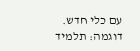עם כלי חדש.
דוגמה: תלמיד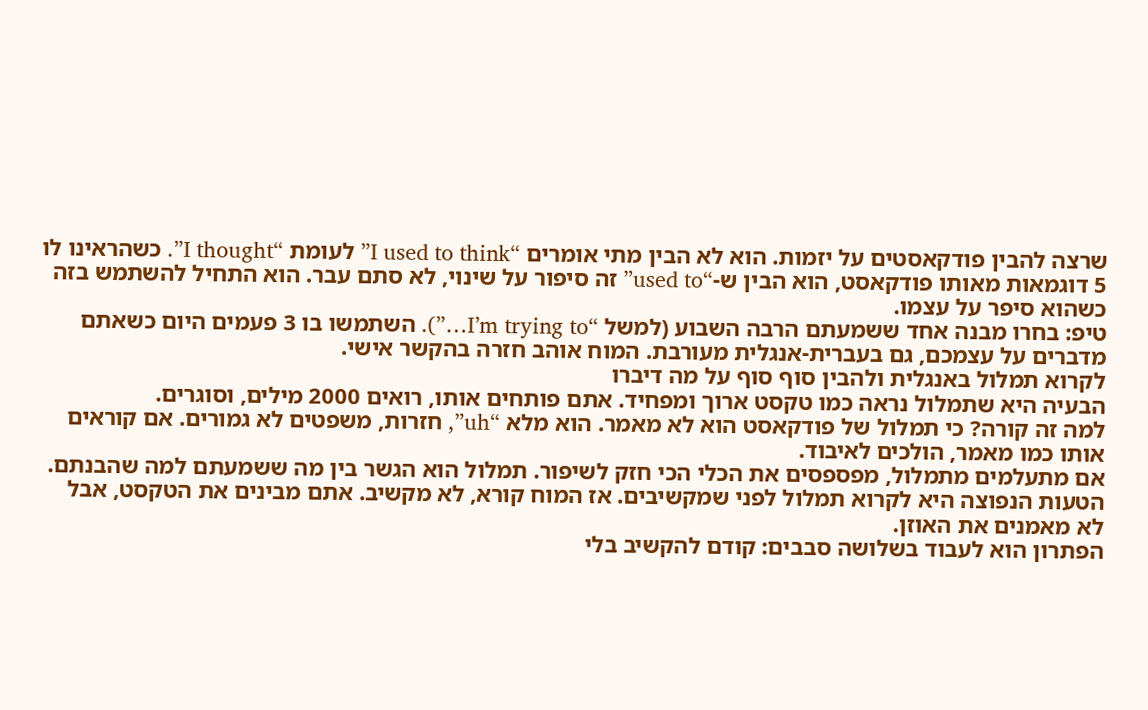שרצה להבין פודקאסטים על יזמות. הוא לא הבין מתי אומרים “I used to think” לעומת “I thought”. כשהראינו לו 5 דוגמאות מאותו פודקאסט, הוא הבין ש-“used to” זה סיפור על שינוי, לא סתם עבר. הוא התחיל להשתמש בזה כשהוא סיפר על עצמו.
טיפ: בחרו מבנה אחד ששמעתם הרבה השבוע (למשל “I’m trying to…”). השתמשו בו 3 פעמים היום כשאתם מדברים על עצמכם, גם בעברית-אנגלית מעורבת. המוח אוהב חזרה בהקשר אישי.
לקרוא תמלול באנגלית ולהבין סוף סוף על מה דיברו
הבעיה היא שתמלול נראה כמו טקסט ארוך ומפחיד. אתם פותחים אותו, רואים 2000 מילים, וסוגרים.
למה זה קורה? כי תמלול של פודקאסט הוא לא מאמר. הוא מלא “uh”, חזרות, משפטים לא גמורים. אם קוראים אותו כמו מאמר, הולכים לאיבוד.
אם מתעלמים מתמלול, מפספסים את הכלי הכי חזק לשיפור. תמלול הוא הגשר בין מה ששמעתם למה שהבנתם.
הטעות הנפוצה היא לקרוא תמלול לפני שמקשיבים. אז המוח קורא, לא מקשיב. אתם מבינים את הטקסט, אבל לא מאמנים את האוזן.
הפתרון הוא לעבוד בשלושה סבבים: קודם להקשיב בלי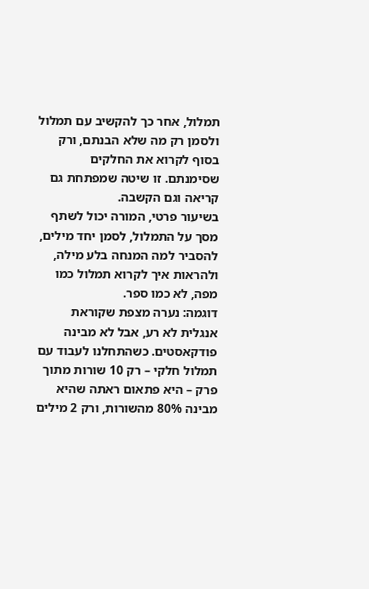תמלול, אחר כך להקשיב עם תמלול ולסמן רק מה שלא הבנתם, ורק בסוף לקרוא את החלקים שסימנתם. זו שיטה שמפתחת גם קריאה וגם הקשבה.
בשיעור פרטי, המורה יכול לשתף מסך על התמלול, לסמן יחד מילים, להסביר למה המנחה בלע מילה, ולהראות איך לקרוא תמלול כמו מפה, לא כמו ספר.
דוגמה: נערה מצפת שקוראת אנגלית לא רע, אבל לא מבינה פודקאסטים. כשהתחלנו לעבוד עם תמלול חלקי – רק 10 שורות מתוך פרק – היא פתאום ראתה שהיא מבינה 80% מהשורות, ורק 2 מילים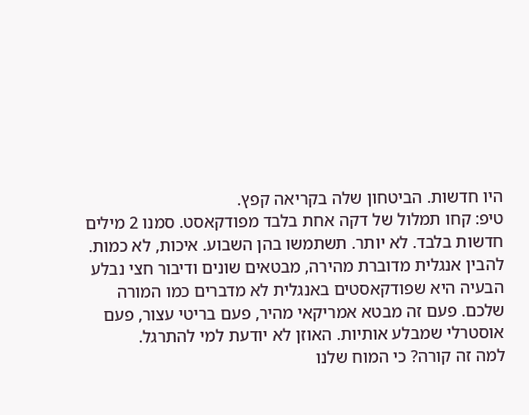היו חדשות. הביטחון שלה בקריאה קפץ.
טיפ: קחו תמלול של דקה אחת בלבד מפודקאסט. סמנו 2 מילים חדשות בלבד. לא יותר. תשתמשו בהן השבוע. איכות, לא כמות.
להבין אנגלית מדוברת מהירה, מבטאים שונים ודיבור חצי נבלע
הבעיה היא שפודקאסטים באנגלית לא מדברים כמו המורה שלכם. פעם זה מבטא אמריקאי מהיר, פעם בריטי עצור, פעם אוסטרלי שמבלע אותיות. האוזן לא יודעת למי להתרגל.
למה זה קורה? כי המוח שלנו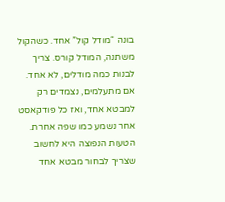בונה “מודל קול” אחד. כשהקול משתנה, המודל קורס. צריך לבנות כמה מודלים, לא אחד.
אם מתעלמים, נצמדים רק למבטא אחד, ואז כל פודקאסט אחר נשמע כמו שפה אחרת.
הטעות הנפוצה היא לחשוב שצריך לבחור מבטא אחד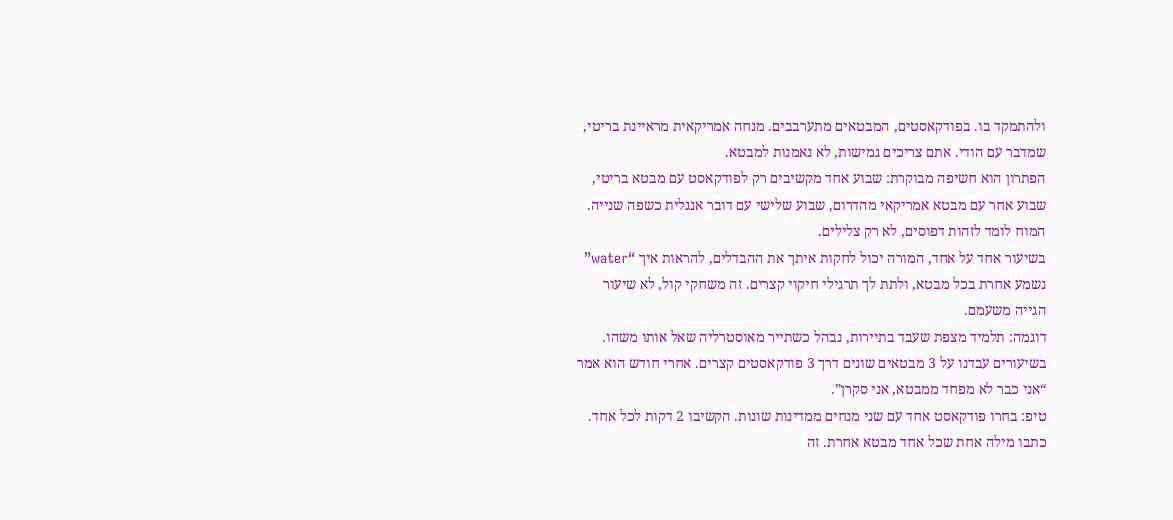ולהתמקד בו. בפודקאסטים, המבטאים מתערבבים. מנחה אמריקאית מראיינת בריטי, שמדבר עם הודי. אתם צריכים גמישות, לא נאמנות למבטא.
הפתרון הוא חשיפה מבוקרת: שבוע אחד מקשיבים רק לפודקאסט עם מבטא בריטי, שבוע אחר עם מבטא אמריקאי מהדרום, שבוע שלישי עם דובר אנגלית כשפה שנייה. המוח לומד לזהות דפוסים, לא רק צלילים.
בשיעור אחד על אחד, המורה יכול לחקות איתך את ההבדלים, להראות איך “water” נשמע אחרת בכל מבטא, ולתת לך תרגילי חיקוי קצרים. זה משחקי קול, לא שיעור הגייה משעמם.
דוגמה: תלמיד מצפת שעבד בתיירות, נבהל כשתייר מאוסטרליה שאל אותו משהו. בשיעורים עבדנו על 3 מבטאים שונים דרך 3 פודקאסטים קצרים. אחרי חודש הוא אמר “אני כבר לא מפחד ממבטא, אני סקרן”.
טיפ: בחרו פודקאסט אחד עם שני מנחים ממדינות שונות. הקשיבו 2 דקות לכל אחד. כתבו מילה אחת שכל אחד מבטא אחרת. זה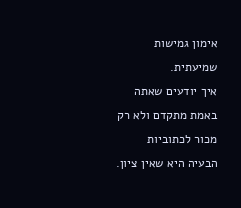אימון גמישות שמיעתית.
איך יודעים שאתה באמת מתקדם ולא רק מכור לכתוביות
הבעיה היא שאין ציון.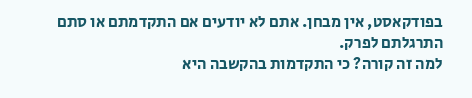בפודקאסט, אין מבחן. אתם לא יודעים אם התקדמתם או סתם התרגלתם לפרק.
למה זה קורה? כי התקדמות בהקשבה היא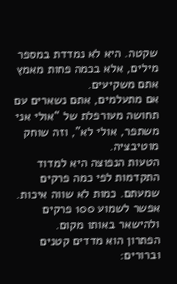שקטה. היא לא נמדדת במספר מילים, אלא בכמה פחות מאמץ אתם משקיעים.
אם מתעלמים, אתם נשארים עם תחושה מעורפלת של “אולי אני משתפר, אולי לא”, וזה שוחק מוטיבציה.
הטעות הנפוצה היא למדוד התקדמות לפי כמה פרקים שמעתם. כמות לא שווה איכות. אפשר לשמוע 100 פרקים ולהישאר באותו מקום.
הפתרון הוא מדדים קטנים וברורים: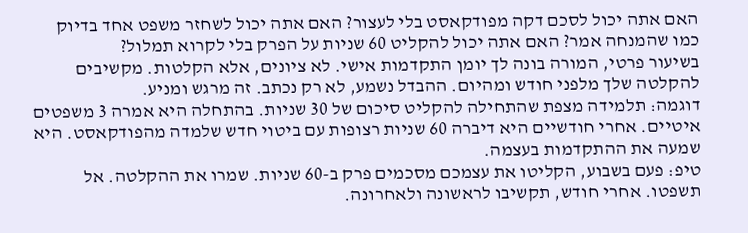האם אתה יכול לסכם דקה מפודקאסט בלי לעצור? האם אתה יכול לשחזר משפט אחד בדיוק כמו שהמנחה אמר? האם אתה יכול להקליט 60 שניות על הפרק בלי לקרוא תמלול?
בשיעור פרטי, המורה בונה לך יומן התקדמות אישי. לא ציונים, אלא הקלטות. מקשיבים להקלטה שלך מלפני חודש ומהיום. ההבדל נשמע, לא רק נכתב. זה מרגש ומניע.
דוגמה: תלמידה מצפת שהתחילה להקליט סיכום של 30 שניות. בהתחלה היא אמרה 3 משפטים איטיים. אחרי חודשיים היא דיברה 60 שניות רצופות עם ביטוי חדש שלמדה מהפודקאסט. היא שמעה את ההתקדמות בעצמה.
טיפ: פעם בשבוע, הקליטו את עצמכם מסכמים פרק ב-60 שניות. שמרו את ההקלטה. אל תשפטו. אחרי חודש, תקשיבו לראשונה ולאחרונה.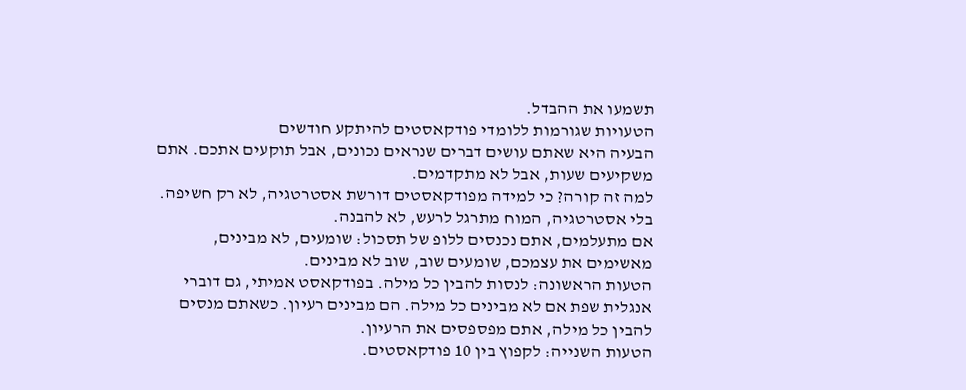תשמעו את ההבדל.
הטעויות שגורמות ללומדי פודקאסטים להיתקע חודשים
הבעיה היא שאתם עושים דברים שנראים נכונים, אבל תוקעים אתכם. אתם משקיעים שעות, אבל לא מתקדמים.
למה זה קורה? כי למידה מפודקאסטים דורשת אסטרטגיה, לא רק חשיפה. בלי אסטרטגיה, המוח מתרגל לרעש, לא להבנה.
אם מתעלמים, אתם נכנסים ללופ של תסכול: שומעים, לא מבינים, מאשימים את עצמכם, שומעים שוב, שוב לא מבינים.
הטעות הראשונה: לנסות להבין כל מילה. בפודקאסט אמיתי, גם דוברי אנגלית שפת אם לא מבינים כל מילה. הם מבינים רעיון. כשאתם מנסים להבין כל מילה, אתם מפספסים את הרעיון.
הטעות השנייה: לקפוץ בין 10 פודקאסטים.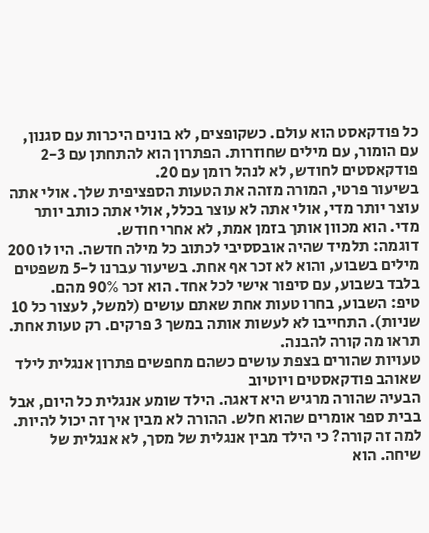כל פודקאסט הוא עולם. כשקופצים, לא בונים היכרות עם סגנון, עם הומור, עם מילים שחוזרות. הפתרון הוא להתחתן עם 2-3 פודקאסטים לחודש, לא לנהל רומן עם 20.
בשיעור פרטי, המורה מזהה את הטעות הספציפית שלך. אולי אתה עוצר יותר מדי, אולי אתה לא עוצר בכלל, אולי אתה כותב יותר מדי. הוא מכוון אותך בזמן אמת, לא אחרי חודש.
דוגמה: תלמיד שהיה אובססיבי לכתוב כל מילה חדשה. היו לו 200 מילים בשבוע, והוא לא זכר אף אחת. בשיעור עברנו ל-5 משפטים בלבד בשבוע, עם סיפור אישי לכל אחד. הוא זכר 90% מהם.
טיפ: השבוע, בחרו טעות אחת שאתם עושים (למשל, לעצור כל 10 שניות). התחייבו לא לעשות אותה במשך 3 פרקים. רק טעות אחת. תראו מה קורה להבנה.
טעויות שהורים בצפת עושים כשהם מחפשים פתרון אנגלית לילד שאוהב פודקאסטים ויוטיוב
הבעיה שהורה מרגיש היא דאגה. הילד שומע אנגלית כל היום, אבל בבית ספר אומרים שהוא חלש. ההורה לא מבין איך זה יכול להיות.
למה זה קורה? כי הילד מבין אנגלית של מסך, לא אנגלית של שיחה. הוא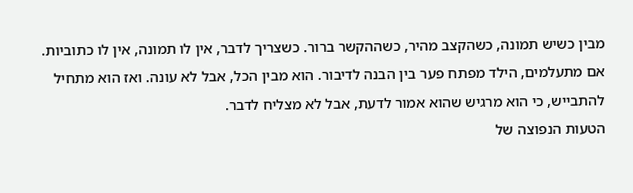מבין כשיש תמונה, כשהקצב מהיר, כשההקשר ברור. כשצריך לדבר, אין לו תמונה, אין לו כתוביות.
אם מתעלמים, הילד מפתח פער בין הבנה לדיבור. הוא מבין הכל, אבל לא עונה. ואז הוא מתחיל להתבייש, כי הוא מרגיש שהוא אמור לדעת, אבל לא מצליח לדבר.
הטעות הנפוצה של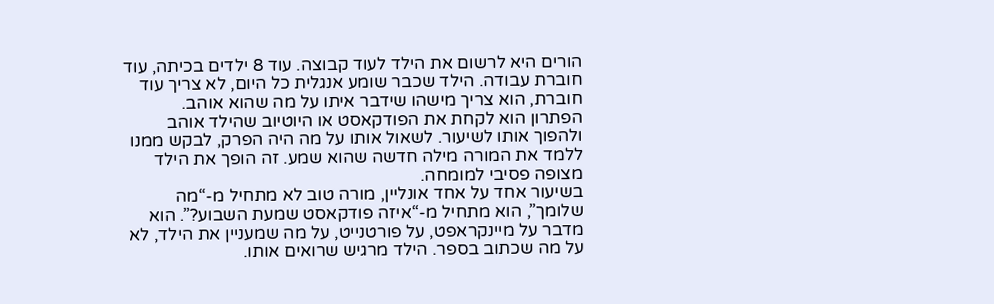הורים היא לרשום את הילד לעוד קבוצה. עוד 8 ילדים בכיתה, עוד חוברת עבודה. הילד שכבר שומע אנגלית כל היום, לא צריך עוד חוברת, הוא צריך מישהו שידבר איתו על מה שהוא אוהב.
הפתרון הוא לקחת את הפודקאסט או היוטיוב שהילד אוהב ולהפוך אותו לשיעור. לשאול אותו על מה היה הפרק, לבקש ממנו ללמד את המורה מילה חדשה שהוא שמע. זה הופך את הילד מצופה פסיבי למומחה.
בשיעור אחד על אחד אונליין, מורה טוב לא מתחיל מ-“מה שלומך”, הוא מתחיל מ-“איזה פודקאסט שמעת השבוע?”. הוא מדבר על מיינקראפט, על פורטנייט, על מה שמעניין את הילד, לא על מה שכתוב בספר. הילד מרגיש שרואים אותו.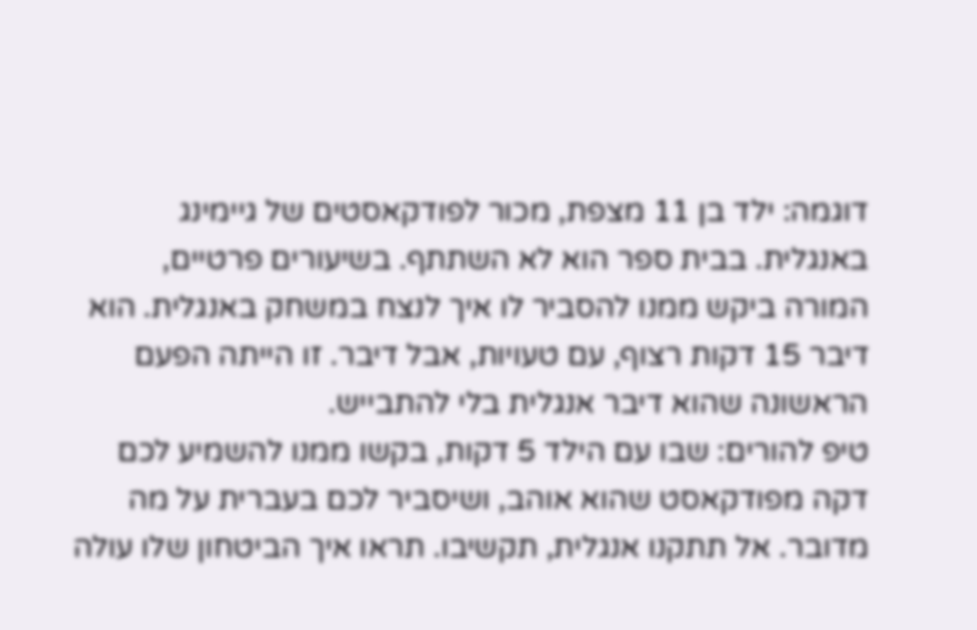דוגמה: ילד בן 11 מצפת, מכור לפודקאסטים של גיימינג באנגלית. בבית ספר הוא לא השתתף. בשיעורים פרטיים, המורה ביקש ממנו להסביר לו איך לנצח במשחק באנגלית. הוא דיבר 15 דקות רצוף, עם טעויות, אבל דיבר. זו הייתה הפעם הראשונה שהוא דיבר אנגלית בלי להתבייש.
טיפ להורים: שבו עם הילד 5 דקות, בקשו ממנו להשמיע לכם דקה מפודקאסט שהוא אוהב, ושיסביר לכם בעברית על מה מדובר. אל תתקנו אנגלית, תקשיבו. תראו איך הביטחון שלו עולה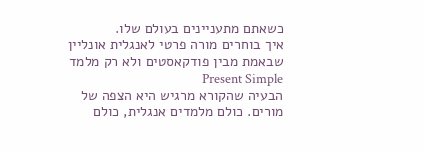כשאתם מתעניינים בעולם שלו.
איך בוחרים מורה פרטי לאנגלית אונליין שבאמת מבין פודקאסטים ולא רק מלמד Present Simple
הבעיה שהקורא מרגיש היא הצפה של מורים. כולם מלמדים אנגלית, כולם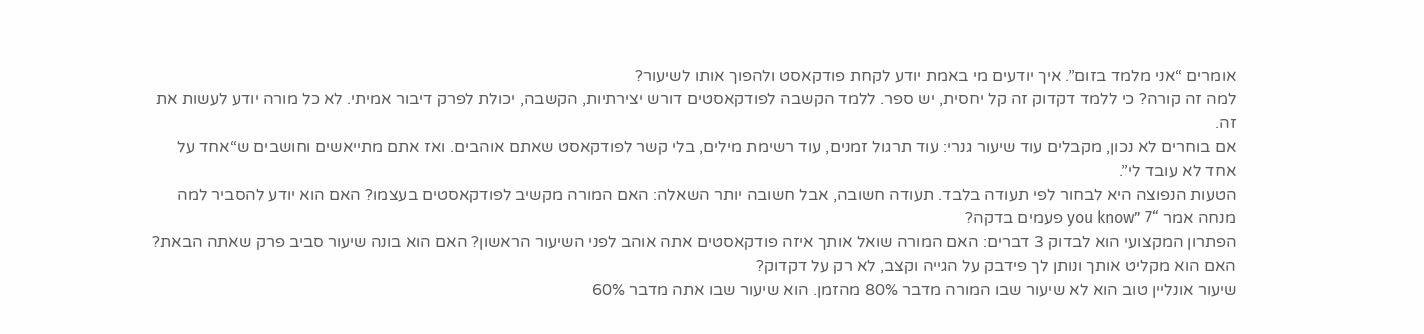אומרים “אני מלמד בזום”. איך יודעים מי באמת יודע לקחת פודקאסט ולהפוך אותו לשיעור?
למה זה קורה? כי ללמד דקדוק זה קל יחסית, יש ספר. ללמד הקשבה לפודקאסטים דורש יצירתיות, הקשבה, יכולת לפרק דיבור אמיתי. לא כל מורה יודע לעשות את זה.
אם בוחרים לא נכון, מקבלים עוד שיעור גנרי: עוד תרגול זמנים, עוד רשימת מילים, בלי קשר לפודקאסט שאתם אוהבים. ואז אתם מתייאשים וחושבים ש“אחד על אחד לא עובד לי”.
הטעות הנפוצה היא לבחור לפי תעודה בלבד. תעודה חשובה, אבל חשובה יותר השאלה: האם המורה מקשיב לפודקאסטים בעצמו? האם הוא יודע להסביר למה מנחה אמר “you know” 7 פעמים בדקה?
הפתרון המקצועי הוא לבדוק 3 דברים: האם המורה שואל אותך איזה פודקאסטים אתה אוהב לפני השיעור הראשון? האם הוא בונה שיעור סביב פרק שאתה הבאת? האם הוא מקליט אותך ונותן לך פידבק על הגייה וקצב, לא רק על דקדוק?
שיעור אונליין טוב הוא לא שיעור שבו המורה מדבר 80% מהזמן. הוא שיעור שבו אתה מדבר 60%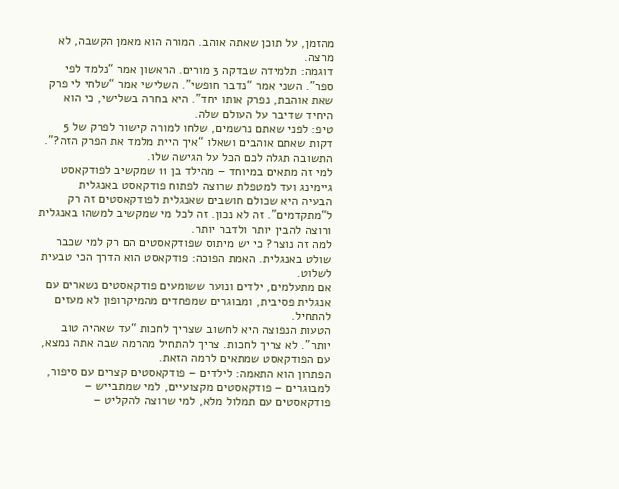מהזמן, על תוכן שאתה אוהב. המורה הוא מאמן הקשבה, לא מרצה.
דוגמה: תלמידה שבדקה 3 מורים. הראשון אמר “נלמד לפי ספר”. השני אמר “נדבר חופשי”. השלישי אמר “שלחי לי פרק שאת אוהבת, נפרק אותו יחד”. היא בחרה בשלישי, כי הוא היחיד שדיבר על העולם שלה.
טיפ: לפני שאתם נרשמים, שלחו למורה קישור לפרק של 5 דקות שאתם אוהבים ושאלו “איך היית מלמד את הפרק הזה?”. התשובה תגלה לכם הכל על הגישה שלו.
למי זה מתאים במיוחד – מהילד בן 11 שמקשיב לפודקאסט גיימינג ועד למטפלת שרוצה לפתוח פודקאסט באנגלית
הבעיה היא שכולם חושבים שאנגלית לפודקאסטים זה רק ל“מתקדמים”. זה לא נכון. זה לכל מי שמקשיב למשהו באנגלית ורוצה להבין יותר ולדבר יותר.
למה זה נוצר? כי יש מיתוס שפודקאסטים הם רק למי שכבר שולט באנגלית. האמת הפוכה: פודקאסט הוא הדרך הכי טבעית לשלוט.
אם מתעלמים, ילדים ונוער ששומעים פודקאסטים נשארים עם אנגלית פסיבית, ומבוגרים שמפחדים מהמיקרופון לא מעזים להתחיל.
הטעות הנפוצה היא לחשוב שצריך לחכות “עד שאהיה טוב יותר”. לא צריך לחכות. צריך להתחיל מהרמה שבה אתה נמצא, עם הפודקאסט שמתאים לרמה הזאת.
הפתרון הוא התאמה: לילדים – פודקאסטים קצרים עם סיפור, למבוגרים – פודקאסטים מקצועיים, למי שמתבייש – פודקאסטים עם תמלול מלא, למי שרוצה להקליט –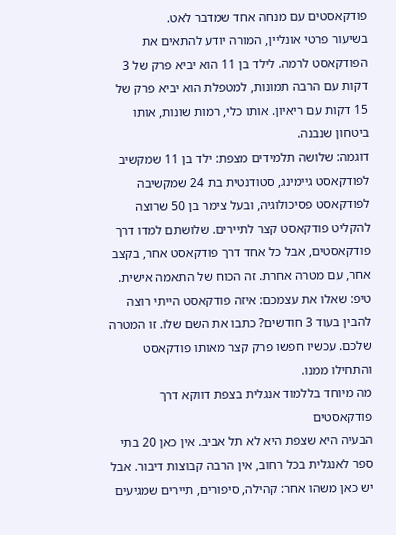פודקאסטים עם מנחה אחד שמדבר לאט.
בשיעור פרטי אונליין, המורה יודע להתאים את הפודקאסט לרמה. לילד בן 11 הוא יביא פרק של 3 דקות עם הרבה תמונות, למטפלת הוא יביא פרק של 15 דקות עם ריאיון. אותו כלי, רמות שונות, אותו ביטחון שנבנה.
דוגמה: שלושה תלמידים מצפת: ילד בן 11 שמקשיב לפודקאסט גיימינג, סטודנטית בת 24 שמקשיבה לפודקאסט פסיכולוגיה, ובעל צימר בן 50 שרוצה להקליט פודקאסט קצר לתיירים. שלושתם למדו דרך פודקאסטים, אבל כל אחד דרך פודקאסט אחר, בקצב אחר, עם מטרה אחרת. זה הכוח של התאמה אישית.
טיפ: שאלו את עצמכם: איזה פודקאסט הייתי רוצה להבין בעוד 3 חודשים? כתבו את השם שלו. זו המטרה שלכם. עכשיו חפשו פרק קצר מאותו פודקאסט והתחילו ממנו.
מה מיוחד בללמוד אנגלית בצפת דווקא דרך פודקאסטים
הבעיה היא שצפת היא לא תל אביב. אין כאן 20 בתי ספר לאנגלית בכל רחוב, אין הרבה קבוצות דיבור. אבל יש כאן משהו אחר: קהילה, סיפורים, תיירים שמגיעים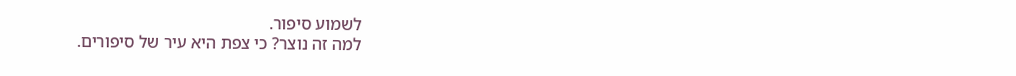לשמוע סיפור.
למה זה נוצר? כי צפת היא עיר של סיפורים.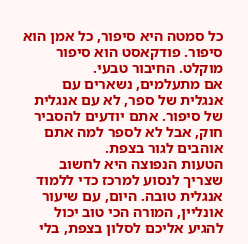כל סמטה היא סיפור, כל אמן הוא סיפור. פודקאסט הוא סיפור מוקלט. החיבור טבעי.
אם מתעלמים, נשארים עם אנגלית של ספר, לא עם אנגלית של סיפור. אתם יודעים להסביר חוק, אבל לא לספר למה אתם אוהבים לגור בצפת.
הטעות הנפוצה היא לחשוב שצריך לנסוע למרכז כדי ללמוד אנגלית טובה. היום, עם שיעור אונליין, המורה הכי טוב יכול להגיע אליכם לסלון בצפת, בלי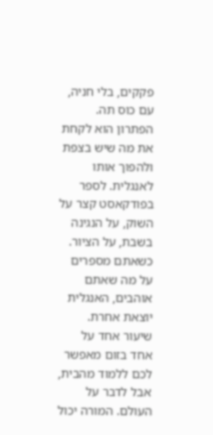פקקים, בלי חניה, עם כוס תה.
הפתרון הוא לקחת את מה שיש בצפת ולהפוך אותו לאנגלית. לספר בפודקאסט קצר על השוק, על הנגינה בשבת, על הציור. כשאתם מספרים על מה שאתם אוהבים, האנגלית יוצאת אחרת.
שיעור אחד על אחד בזום מאפשר לכם ללמוד מהבית, אבל לדבר על העולם. המורה יכול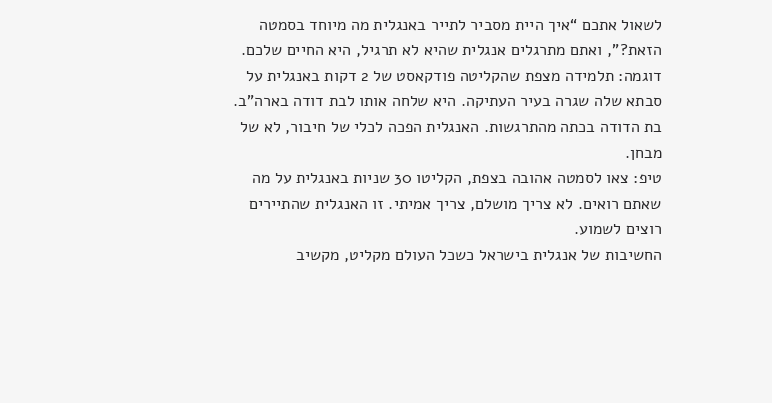לשאול אתכם “איך היית מסביר לתייר באנגלית מה מיוחד בסמטה הזאת?”, ואתם מתרגלים אנגלית שהיא לא תרגיל, היא החיים שלכם.
דוגמה: תלמידה מצפת שהקליטה פודקאסט של 2 דקות באנגלית על סבתא שלה שגרה בעיר העתיקה. היא שלחה אותו לבת דודה בארה”ב. בת הדודה בכתה מהתרגשות. האנגלית הפכה לכלי של חיבור, לא של מבחן.
טיפ: צאו לסמטה אהובה בצפת, הקליטו 30 שניות באנגלית על מה שאתם רואים. לא צריך מושלם, צריך אמיתי. זו האנגלית שהתיירים רוצים לשמוע.
החשיבות של אנגלית בישראל כשכל העולם מקליט, מקשיב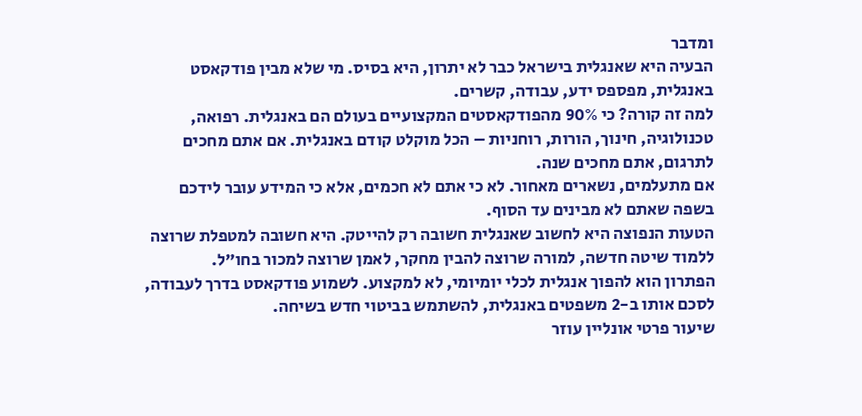ומדבר
הבעיה היא שאנגלית בישראל כבר לא יתרון, היא בסיס. מי שלא מבין פודקאסט באנגלית, מפספס ידע, עבודה, קשרים.
למה זה קורה? כי 90% מהפודקאסטים המקצועיים בעולם הם באנגלית. רפואה, טכנולוגיה, חינוך, הורות, רוחניות – הכל מוקלט קודם באנגלית. אם אתם מחכים לתרגום, אתם מחכים שנה.
אם מתעלמים, נשארים מאחור. לא כי אתם לא חכמים, אלא כי המידע עובר לידכם בשפה שאתם לא מבינים עד הסוף.
הטעות הנפוצה היא לחשוב שאנגלית חשובה רק להייטק. היא חשובה למטפלת שרוצה ללמוד שיטה חדשה, למורה שרוצה להבין מחקר, לאמן שרוצה למכור בחו”ל.
הפתרון הוא להפוך אנגלית לכלי יומיומי, לא למקצוע. לשמוע פודקאסט בדרך לעבודה, לסכם אותו ב-2 משפטים באנגלית, להשתמש בביטוי חדש בשיחה.
שיעור פרטי אונליין עוזר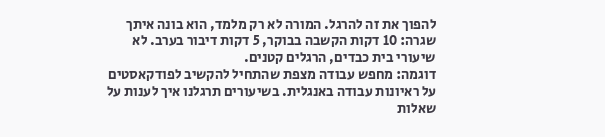להפוך את זה להרגל. המורה לא רק מלמד, הוא בונה איתך שגרה: 10 דקות הקשבה בבוקר, 5 דקות דיבור בערב. לא שיעורי בית כבדים, הרגלים קטנים.
דוגמה: מחפש עבודה מצפת שהתחיל להקשיב לפודקאסטים על ראיונות עבודה באנגלית. בשיעורים תרגלנו איך לענות על שאלות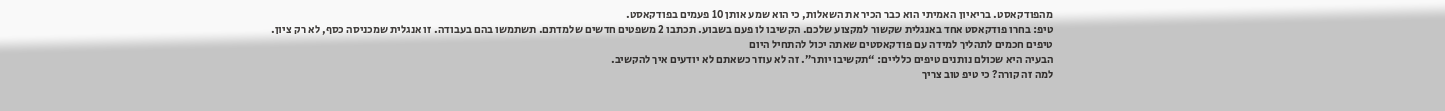מהפודקאסט. בריאיון האמיתי הוא כבר הכיר את השאלות, כי הוא שמע אותן 10 פעמים בפודקאסט.
טיפ: בחרו פודקאסט אחד באנגלית שקשור למקצוע שלכם. הקשיבו לו פעם בשבוע. תכתבו 2 משפטים חדשים שלמדתם. תשתמשו בהם בעבודה. זו אנגלית שמכניסה כסף, לא רק ציון.
טיפים חכמים לתהליך למידה עם פודקאסטים שאתה יכול להתחיל היום
הבעיה היא שכולם נותנים טיפים כלליים: “תקשיבו יותר”. זה לא עוזר כשאתם לא יודעים איך להקשיב.
למה זה קורה? כי טיפ טוב צריך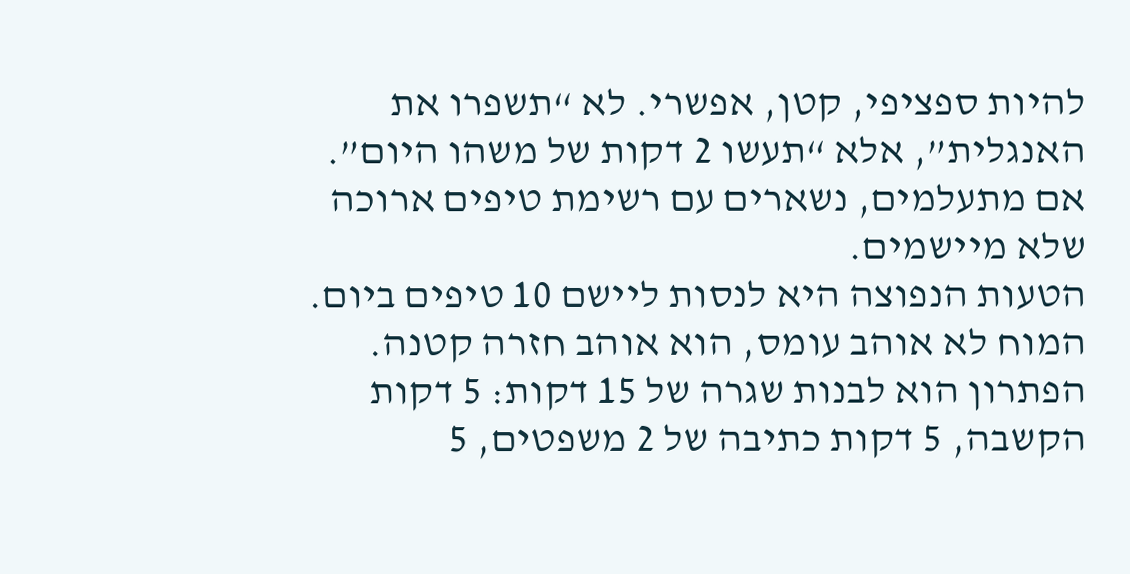להיות ספציפי, קטן, אפשרי. לא “תשפרו את האנגלית”, אלא “תעשו 2 דקות של משהו היום”.
אם מתעלמים, נשארים עם רשימת טיפים ארוכה שלא מיישמים.
הטעות הנפוצה היא לנסות ליישם 10 טיפים ביום. המוח לא אוהב עומס, הוא אוהב חזרה קטנה.
הפתרון הוא לבנות שגרה של 15 דקות: 5 דקות הקשבה, 5 דקות כתיבה של 2 משפטים, 5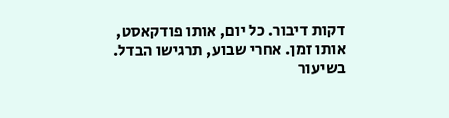דקות דיבור. כל יום, אותו פודקאסט, אותו זמן. אחרי שבוע, תרגישו הבדל.
בשיעור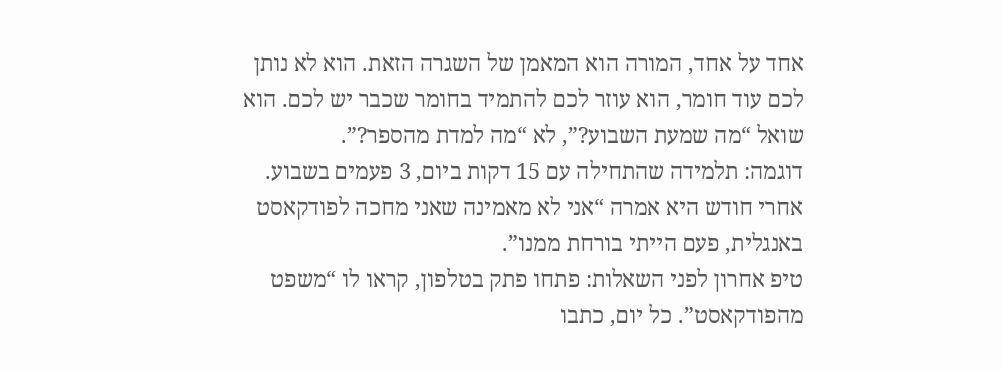אחד על אחד, המורה הוא המאמן של השגרה הזאת. הוא לא נותן לכם עוד חומר, הוא עוזר לכם להתמיד בחומר שכבר יש לכם. הוא שואל “מה שמעת השבוע?”, לא “מה למדת מהספר?”.
דוגמה: תלמידה שהתחילה עם 15 דקות ביום, 3 פעמים בשבוע. אחרי חודש היא אמרה “אני לא מאמינה שאני מחכה לפודקאסט באנגלית, פעם הייתי בורחת ממנו”.
טיפ אחרון לפני השאלות: פתחו פתק בטלפון, קראו לו “משפט מהפודקאסט”. כל יום, כתבו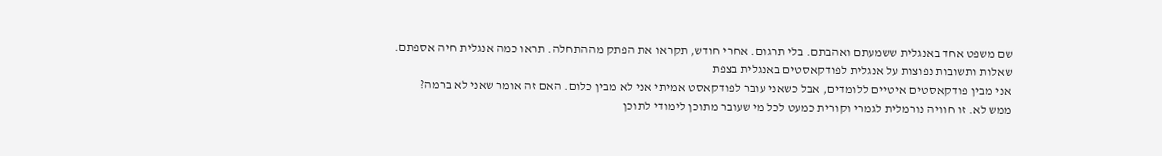שם משפט אחד באנגלית ששמעתם ואהבתם. בלי תרגום. אחרי חודש, תקראו את הפתק מההתחלה. תראו כמה אנגלית חיה אספתם.
שאלות ותשובות נפוצות על אנגלית לפודקאסטים באנגלית בצפת
אני מבין פודקאסטים איטיים ללומדים, אבל כשאני עובר לפודקאסט אמיתי אני לא מבין כלום. האם זה אומר שאני לא ברמה?
ממש לא. זו חוויה נורמלית לגמרי וקורית כמעט לכל מי שעובר מתוכן לימודי לתוכן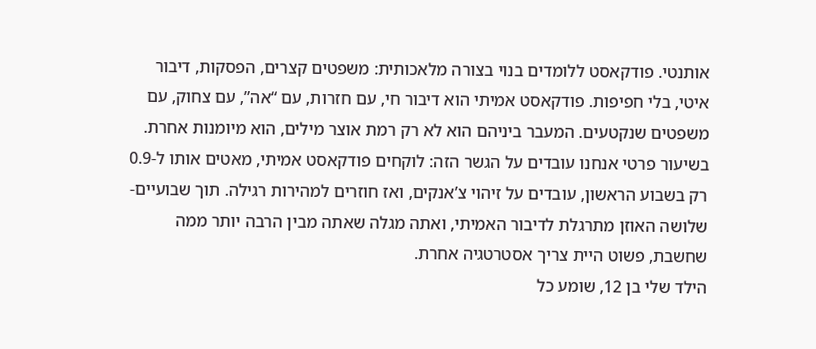אותנטי. פודקאסט ללומדים בנוי בצורה מלאכותית: משפטים קצרים, הפסקות, דיבור איטי, בלי חפיפות. פודקאסט אמיתי הוא דיבור חי, עם חזרות, עם “אה”, עם צחוק, עם משפטים שנקטעים. המעבר ביניהם הוא לא רק רמת אוצר מילים, הוא מיומנות אחרת. בשיעור פרטי אנחנו עובדים על הגשר הזה: לוקחים פודקאסט אמיתי, מאטים אותו ל-0.9 רק בשבוע הראשון, עובדים על זיהוי צ’אנקים, ואז חוזרים למהירות רגילה. תוך שבועיים-שלושה האוזן מתרגלת לדיבור האמיתי, ואתה מגלה שאתה מבין הרבה יותר ממה שחשבת, פשוט היית צריך אסטרטגיה אחרת.
הילד שלי בן 12, שומע כל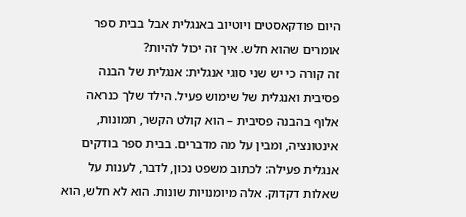היום פודקאסטים ויוטיוב באנגלית אבל בבית ספר אומרים שהוא חלש. איך זה יכול להיות?
זה קורה כי יש שני סוגי אנגלית: אנגלית של הבנה פסיבית ואנגלית של שימוש פעיל. הילד שלך כנראה אלוף בהבנה פסיבית – הוא קולט הקשר, תמונות, אינטונציה, ומבין על מה מדברים. בבית ספר בודקים אנגלית פעילה: לכתוב משפט נכון, לדבר, לענות על שאלות דקדוק. אלה מיומנויות שונות. הוא לא חלש, הוא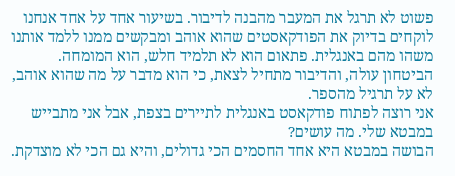פשוט לא תרגל את המעבר מהבנה לדיבור. בשיעור אחד על אחד אנחנו לוקחים בדיוק את הפודקאסטים שהוא אוהב ומבקשים ממנו ללמד אותנו משהו מהם באנגלית. פתאום הוא לא תלמיד חלש, הוא המומחה. הביטחון עולה, והדיבור מתחיל לצאת, כי הוא מדבר על מה שהוא אוהב, לא על תרגיל מהספר.
אני רוצה לפתוח פודקאסט באנגלית לתיירים בצפת, אבל אני מתבייש במבטא שלי. מה עושים?
הבושה במבטא היא אחד החסמים הכי גדולים, והיא גם הכי לא מוצדקת.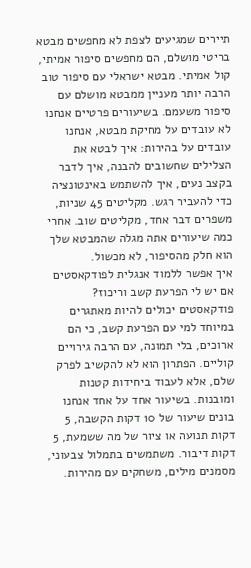תיירים שמגיעים לצפת לא מחפשים מבטא בריטי מושלם, הם מחפשים סיפור אמיתי, קול אמיתי. מבטא ישראלי עם סיפור טוב הרבה יותר מעניין ממבטא מושלם עם סיפור משעמם. בשיעורים פרטיים אנחנו לא עובדים על מחיקת מבטא, אנחנו עובדים על בהירות: איך לבטא את הצלילים שחשובים להבנה, איך לדבר בקצב נעים, איך להשתמש באינטונציה כדי להעביר רגש. מקליטים 45 שניות, משפרים דבר אחד, מקליטים שוב. אחרי כמה שיעורים אתה מגלה שהמבטא שלך הוא חלק מהסיפור, לא מכשול.
איך אפשר ללמוד אנגלית לפודקאסטים אם יש לי הפרעת קשב וריכוז?
פודקאסטים יכולים להיות מאתגרים במיוחד למי עם הפרעת קשב, כי הם ארוכים, בלי תמונה, עם הרבה גירויים קוליים. הפתרון הוא לא להקשיב לפרק שלם, אלא לעבוד ביחידות קטנות ומובנות. בשיעור אחד על אחד אנחנו בונים שיעור של 10 דקות הקשבה, 5 דקות תנועה או ציור של מה ששמעת, 5 דקות דיבור. משתמשים בתמלול צבעוני, מסמנים מילים, משחקים עם מהירות.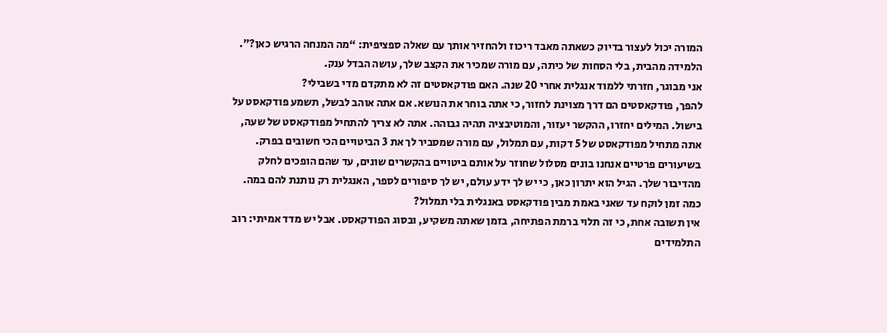המורה יכול לעצור בדיוק כשאתה מאבד ריכוז ולהחזיר אותך עם שאלה ספציפית: “מה המנחה הרגיש כאן?”. הלמידה מהבית, בלי הסחות של כיתה, עם מורה שמכיר את הקצב שלך, עושה הבדל ענק.
אני מבוגר, חזרתי ללמוד אנגלית אחרי 20 שנה. האם פודקאסטים זה לא מתקדם מדי בשבילי?
להפך, פודקאסטים הם דרך מצוינת לחזור, כי אתה בוחר את הנושא. אם אתה אוהב לבשל, תשמע פודקאסט על בישול. המילים יחזרו, ההקשר יעזור, והמוטיבציה תהיה גבוהה. אתה לא צריך להתחיל מפודקאסט של שעה, אתה מתחיל מפודקאסט של 5 דקות, עם תמלול, עם מורה שמסביר לך את 3 הביטויים הכי חשובים בפרק. בשיעורים פרטיים אנחנו בונים מסלול שחוזר על אותם ביטויים בהקשרים שונים, עד שהם הופכים לחלק מהדיבור שלך. הגיל הוא יתרון כאן, כי יש לך ידע עולם, יש לך סיפורים לספר, האנגלית רק נותנת להם במה.
כמה זמן לוקח עד שאני באמת מבין פודקאסט באנגלית בלי תמלול?
אין תשובה אחת, כי זה תלוי ברמת הפתיחה, בזמן שאתה משקיע, ובסוג הפודקאסט. אבל יש מדד אמיתי: רוב התלמידים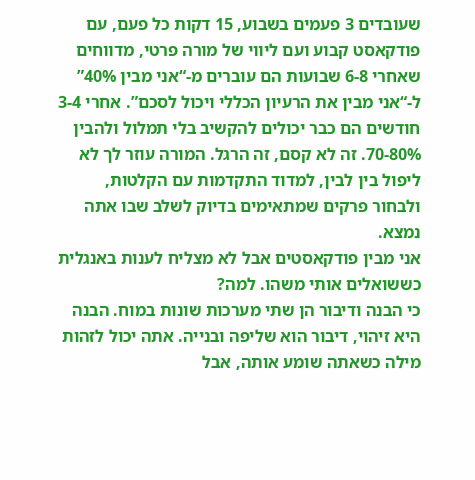שעובדים 3 פעמים בשבוע, 15 דקות כל פעם, עם פודקאסט קבוע ועם ליווי של מורה פרטי, מדווחים שאחרי 6-8 שבועות הם עוברים מ-“אני מבין 40%” ל-“אני מבין את הרעיון הכללי ויכול לסכם”. אחרי 3-4 חודשים הם כבר יכולים להקשיב בלי תמלול ולהבין 70-80%. זה לא קסם, זה הרגל. המורה עוזר לך לא ליפול בין לבין, למדוד התקדמות עם הקלטות, ולבחור פרקים שמתאימים בדיוק לשלב שבו אתה נמצא.
אני מבין פודקאסטים אבל לא מצליח לענות באנגלית כששואלים אותי משהו. למה?
כי הבנה ודיבור הן שתי מערכות שונות במוח. הבנה היא זיהוי, דיבור הוא שליפה ובנייה. אתה יכול לזהות מילה כשאתה שומע אותה, אבל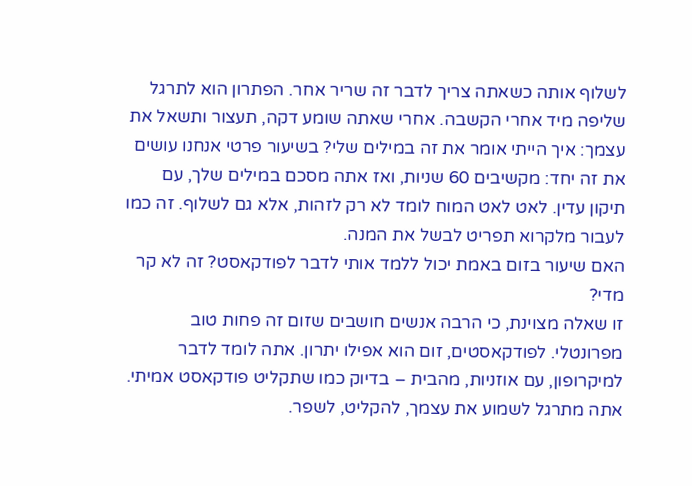לשלוף אותה כשאתה צריך לדבר זה שריר אחר. הפתרון הוא לתרגל שליפה מיד אחרי הקשבה. אחרי שאתה שומע דקה, תעצור ותשאל את עצמך: איך הייתי אומר את זה במילים שלי? בשיעור פרטי אנחנו עושים את זה יחד: מקשיבים 60 שניות, ואז אתה מסכם במילים שלך, עם תיקון עדין. לאט לאט המוח לומד לא רק לזהות, אלא גם לשלוף. זה כמו לעבור מלקרוא תפריט לבשל את המנה.
האם שיעור בזום באמת יכול ללמד אותי לדבר לפודקאסט? זה לא קר מדי?
זו שאלה מצוינת, כי הרבה אנשים חושבים שזום זה פחות טוב מפרונטלי. לפודקאסטים, זום הוא אפילו יתרון. אתה לומד לדבר למיקרופון, עם אוזניות, מהבית – בדיוק כמו שתקליט פודקאסט אמיתי. אתה מתרגל לשמוע את עצמך, להקליט, לשפר.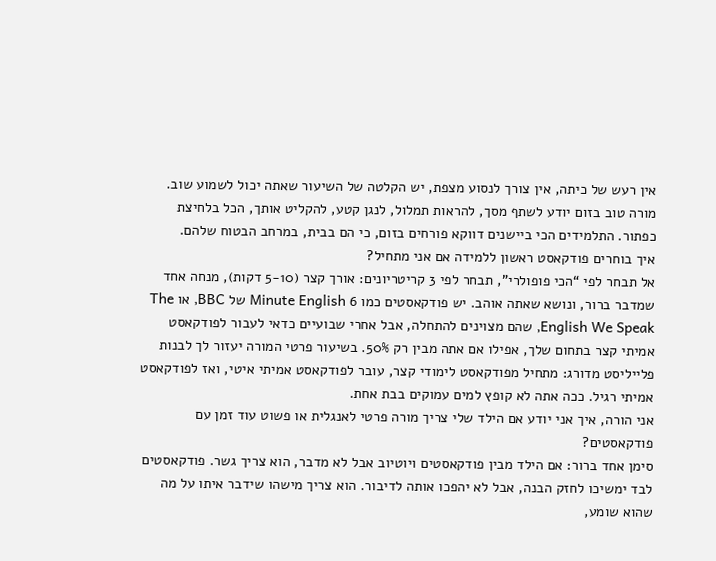אין רעש של כיתה, אין צורך לנסוע מצפת, יש הקלטה של השיעור שאתה יכול לשמוע שוב. מורה טוב בזום יודע לשתף מסך, להראות תמלול, לנגן קטע, להקליט אותך, הכל בלחיצת כפתור. התלמידים הכי ביישנים דווקא פורחים בזום, כי הם בבית, במרחב הבטוח שלהם.
איך בוחרים פודקאסט ראשון ללמידה אם אני מתחיל?
אל תבחר לפי “הכי פופולרי”, תבחר לפי 3 קריטריונים: אורך קצר (5-10 דקות), מנחה אחד שמדבר ברור, ונושא שאתה אוהב. יש פודקאסטים כמו 6 Minute English של BBC, או The English We Speak, שהם מצוינים להתחלה, אבל אחרי שבועיים כדאי לעבור לפודקאסט אמיתי קצר בתחום שלך, אפילו אם אתה מבין רק 50%. בשיעור פרטי המורה יעזור לך לבנות פלייליסט מדורג: מתחיל מפודקאסט לימודי קצר, עובר לפודקאסט אמיתי איטי, ואז לפודקאסט אמיתי רגיל. ככה אתה לא קופץ למים עמוקים בבת אחת.
אני הורה, איך אני יודע אם הילד שלי צריך מורה פרטי לאנגלית או פשוט עוד זמן עם פודקאסטים?
סימן אחד ברור: אם הילד מבין פודקאסטים ויוטיוב אבל לא מדבר, הוא צריך גשר. פודקאסטים לבד ימשיכו לחזק הבנה, אבל לא יהפכו אותה לדיבור. הוא צריך מישהו שידבר איתו על מה שהוא שומע,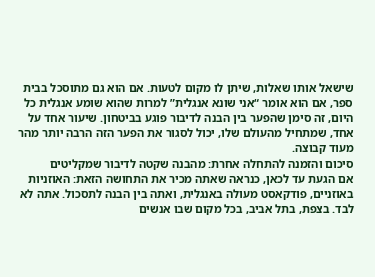שישאל אותו שאלות, שיתן לו מקום לטעות. אם הוא גם מתוסכל בבית ספר, אם הוא אומר “אני שונא אנגלית” למרות שהוא שומע אנגלית כל היום, זה סימן שהפער בין הבנה לדיבור פוגע בביטחון. שיעור אחד על אחד, שמתחיל מהעולם שלו, יכול לסגור את הפער הזה הרבה יותר מהר מעוד קבוצה.
סיכום והזמנה להתחלה אחרת: מהבנה שקטה לדיבור שמקליטים
אם הגעת עד לכאן, כנראה שאתה מכיר את התחושה הזאת: האוזניות באוזניים, פודקאסט מעולה באנגלית, ואתה בין הבנה לתסכול. אתה לא לבד. בצפת, בתל אביב, בכל מקום שבו אנשים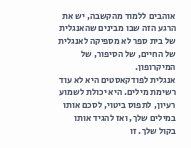אוהבים ללמוד מהקשבה, יש את הרגע הזה שבו מבינים שהאנגלית של בית ספר לא מספיקה לאנגלית של החיים, של הסיפור, של המיקרופון.
אנגלית לפודקאסטים היא לא עוד רשימת מילים. היא יכולת לשמוע רעיון, לתפוס ביטוי, לסכם אותו במילים שלך, ואז להגיד אותו בקול שלך. זו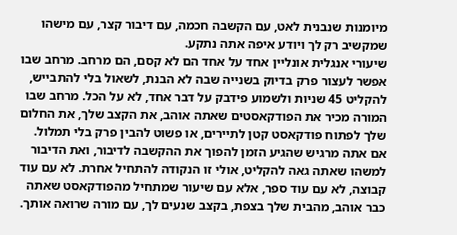מיומנות שנבנית לאט, עם הקשבה חכמה, עם דיבור קצר, עם מישהו שמקשיב רק לך ויודע איפה אתה נתקע.
שיעורי אנגלית אונליין אחד על אחד הם לא קסם, הם מרחב. מרחב שבו אפשר לעצור פרק בדיוק בשנייה שבה לא הבנת, לשאול בלי להתבייש, להקליט 45 שניות ולשמוע פידבק על דבר אחד, לא על הכל. מרחב שבו המורה מכיר את הפודקאסטים שאתה אוהב, את הקצב שלך, את החלום שלך לפתוח פודקאסט קטן לתיירים, או פשוט להבין פרק בלי תמלול.
אם אתה מרגיש שהגיע הזמן להפוך את ההקשבה לדיבור, ואת הדיבור למשהו שאתה גאה להקליט, אולי זו הנקודה להתחיל אחרת. לא עם עוד קבוצה, לא עם עוד ספר, אלא עם שיעור שמתחיל מהפודקאסט שאתה כבר אוהב, מהבית שלך בצפת, בקצב שנעים לך, עם מורה שרואה אותך.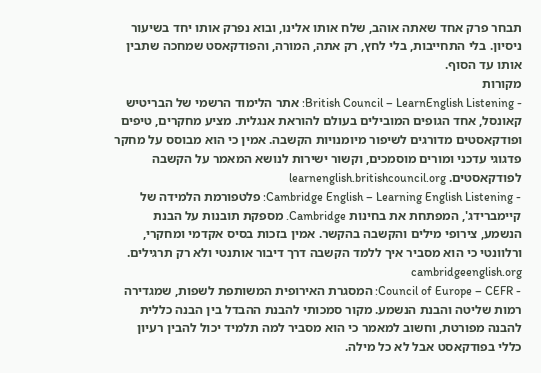תבחר פרק אחד שאתה אוהב, שלח אותו אלינו, ובוא נפרק אותו יחד בשיעור ניסיון. בלי התחייבות, בלי לחץ, רק אתה, המורה, והפודקאסט שמחכה שתבין אותו עד הסוף.
מקורות
- British Council – LearnEnglish Listening: אתר הלימוד הרשמי של הבריטיש קאונסל, אחד הגופים המובילים בעולם להוראת אנגלית. מציע מחקרים, טיפים ופודקאסטים מדורגים לשיפור מיומנויות הקשבה. אמין כי הוא מבוסס על מחקר פדגוגי עדכני ומורים מוסמכים, וקשור ישירות לנושא המאמר על הקשבה לפודקאסטים. learnenglish.britishcouncil.org
- Cambridge English – Learning English Listening: פלטפורמת הלמידה של קיימברידג', המפתחת את בחינות Cambridge. מספקת תובנות על הבנת הנשמע, צירופי מילים והקשבה בהקשר. אמין בזכות בסיס אקדמי ומחקרי, ורלוונטי כי הוא מסביר איך ללמד הקשבה דרך דיבור אותנטי ולא רק תרגילים. cambridgeenglish.org
- Council of Europe – CEFR: המסגרת האירופית המשותפת לשפות, שמגדירה רמות שליטה והבנת הנשמע. מקור סמכותי להבנת ההבדל בין הבנה כללית להבנה מפורטת, וחשוב למאמר כי הוא מסביר למה תלמיד יכול להבין רעיון כללי בפודקאסט אבל לא כל מילה.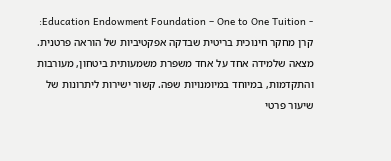- Education Endowment Foundation – One to One Tuition: קרן מחקר חינוכית בריטית שבדקה אפקטיביות של הוראה פרטנית. מצאה שלמידה אחד על אחד משפרת משמעותית ביטחון, מעורבות והתקדמות, במיוחד במיומנויות שפה. קשור ישירות ליתרונות של שיעור פרטי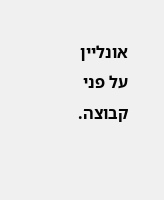אונליין על פני קבוצה.